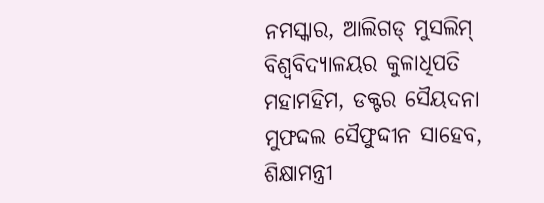ନମସ୍କାର, ଆଲିଗଡ୍ ମୁସଲିମ୍ ବିଶ୍ୱବିଦ୍ୟାଳୟର କୁଳାଧିପତି ମହାମହିମ, ଡକ୍ଟର ସୈୟଦନା ମୁଫଦ୍ଦଲ ସୈଫୁଦ୍ଦୀନ ସାହେବ, ଶିକ୍ଷାମନ୍ତ୍ରୀ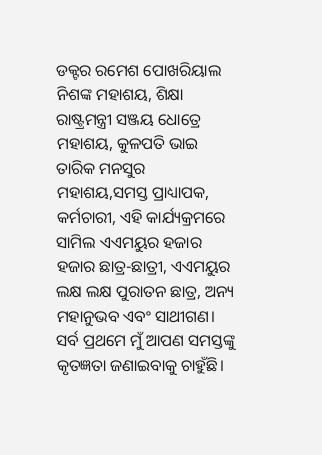ଡକ୍ଟର ରମେଶ ପୋଖରିୟାଲ ନିଶଙ୍କ ମହାଶୟ, ଶିକ୍ଷା ରାଷ୍ଟ୍ରମନ୍ତ୍ରୀ ସଞ୍ଜୟ ଧୋତ୍ରେ ମହାଶୟ, କୁଳପତି ଭାଇ ତାରିକ ମନସୁର ମହାଶୟ,ସମସ୍ତ ପ୍ରାଧ୍ୟାପକ, କର୍ମଚାରୀ, ଏହି କାର୍ଯ୍ୟକ୍ରମରେ ସାମିଲ ଏଏମୟୁର ହଜାର ହଜାର ଛାତ୍ର-ଛାତ୍ରୀ, ଏଏମୟୁର ଲକ୍ଷ ଲକ୍ଷ ପୁରାତନ ଛାତ୍ର, ଅନ୍ୟ ମହାନୁଭବ ଏବଂ ସାଥୀଗଣ।
ସର୍ବ ପ୍ରଥମେ ମୁଁ ଆପଣ ସମସ୍ତଙ୍କୁ କୃତଜ୍ଞତା ଜଣାଇବାକୁ ଚାହୁଁଛି।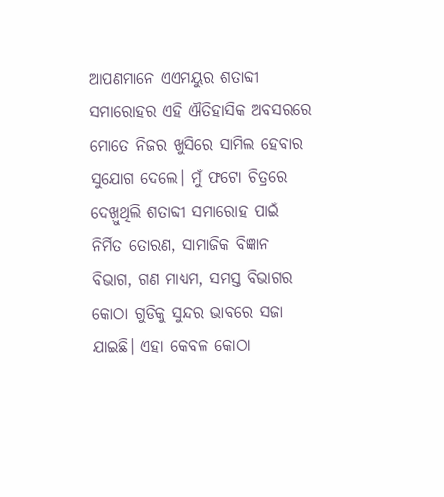ଆପଣମାନେ ଏଏମୟୁର ଶତାବ୍ଦୀ ସମାରୋହର ଏହି ଐତିହାସିକ ଅବସରରେ ମୋତେ ନିଜର ଖୁସିରେ ସାମିଲ ହେବାର ସୁଯୋଗ ଦେଲେ। ମୁଁ ଫଟୋ ଚିତ୍ରରେ ଦେଖ଼ୁଥିଲି ଶତାବ୍ଦୀ ସମାରୋହ ପାଇଁ ନିର୍ମିତ ତୋରଣ, ସାମାଜିକ ବିଜ୍ଞାନ ବିଭାଗ, ଗଣ ମାଧ୍ୟମ, ସମସ୍ତ ବିଭାଗର କୋଠା ଗୁଡିକୁ ସୁନ୍ଦର ଭାବରେ ସଜା ଯାଇଛି। ଏହା କେବଳ କୋଠା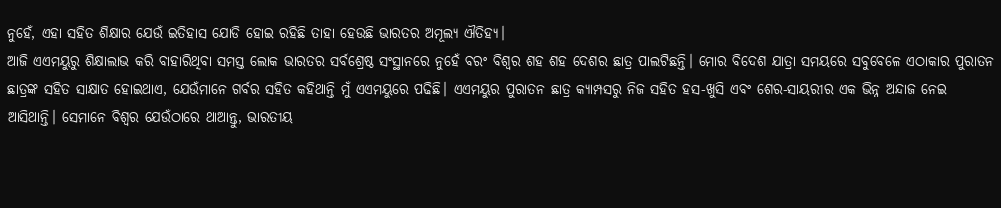ନୁହେଁ, ଏହା ସହିତ ଶିକ୍ଷାର ଯେଉଁ ଇତିହାସ ଯୋଡି ହୋଇ ରହିଛି ତାହା ହେଉଛି ଭାରତର ଅମୂଲ୍ୟ ଐତିହ୍ୟ।
ଆଜି ଏଏମୟୁରୁ ଶିକ୍ଷାଲାଭ କରି ବାହାରିଥିବା ସମସ୍ତ ଲୋକ ଭାରତର ସର୍ବଶ୍ରେଷ୍ଠ ସଂସ୍ଥାନରେ ନୁହେଁ ବରଂ ବିଶ୍ୱର ଶହ ଶହ ଦେଶର ଛାତ୍ର ପାଲଟିଛନ୍ତି। ମୋର ବିଦେଶ ଯାତ୍ରା ସମୟରେ ସବୁବେଳେ ଏଠାକାର ପୁରାତନ ଛାତ୍ରଙ୍କ ସହିତ ସାକ୍ଷାତ ହୋଇଥାଏ, ଯେଉଁମାନେ ଗର୍ବର ସହିତ କହିଥାନ୍ତି ମୁଁ ଏଏମୟୁରେ ପଢିଛି। ଏଏମୟୁର ପୁରାତନ ଛାତ୍ର କ୍ୟାମ୍ପସରୁ ନିଜ ସହିତ ହସ-ଖୁସି ଏବଂ ଶେର-ସାୟରୀର ଏକ ଭିନ୍ନ ଅନ୍ଦାଜ ନେଇ ଆସିଥାନ୍ତି। ସେମାନେ ବିଶ୍ୱର ଯେଉଁଠାରେ ଥାଆନ୍ତୁ, ଭାରତୀୟ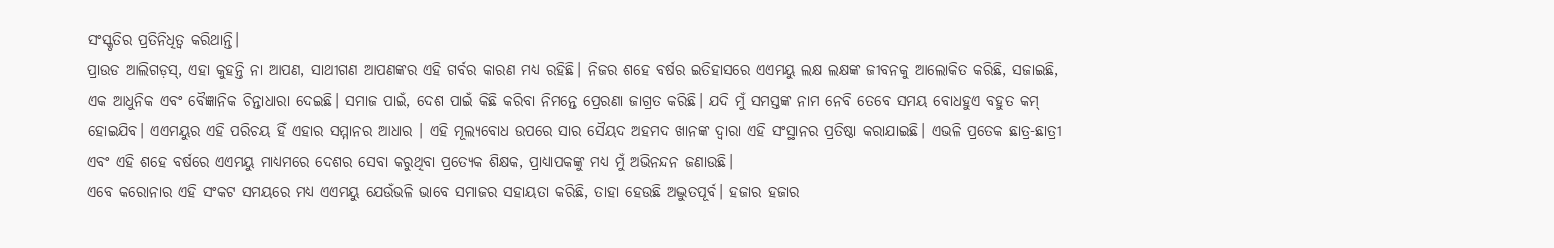ସଂସ୍କୃତିର ପ୍ରତିନିଧିତ୍ୱ କରିଥାନ୍ତି।
ପ୍ରାଉଡ ଆଲିଗଡ଼ସ୍, ଏହା କୁହନ୍ତି ନା ଆପଣ, ସାଥୀଗଣ ଆପଣଙ୍କର ଏହି ଗର୍ବର କାରଣ ମଧ୍ୟ ରହିଛି। ନିଜର ଶହେ ବର୍ଷର ଇତିହାସରେ ଏଏମୟୁ ଲକ୍ଷ ଲକ୍ଷଙ୍କ ଜୀବନକୁ ଆଲୋକିତ କରିଛି, ସଜାଇଛି, ଏକ ଆଧୁନିକ ଏବଂ ବୈଜ୍ଞାନିକ ଚିନ୍ତାଧାରା ଦେଇଛି। ସମାଜ ପାଇଁ, ଦେଶ ପାଇଁ କିଛି କରିବା ନିମନ୍ତେ ପ୍ରେରଣା ଜାଗ୍ରତ କରିଛି। ଯଦି ମୁଁ ସମସ୍ତଙ୍କ ନାମ ନେବି ତେବେ ସମୟ ବୋଧହୁଏ ବହୁତ କମ୍ ହୋଇଯିବ। ଏଏମୟୁର ଏହି ପରିଚୟ ହିଁ ଏହାର ସମ୍ମାନର ଆଧାର । ଏହି ମୂଲ୍ୟବୋଧ ଉପରେ ସାର ସୈୟଦ ଅହମଦ ଖାନଙ୍କ ଦ୍ୱାରା ଏହି ସଂସ୍ଥାନର ପ୍ରତିଷ୍ଠା କରାଯାଇଛି। ଏଭଳି ପ୍ରତେକ ଛାତ୍ର-ଛାତ୍ରୀ ଏବଂ ଏହି ଶହେ ବର୍ଷରେ ଏଏମୟୁ ମାଧ୍ୟମରେ ଦେଶର ସେବା କରୁଥିବା ପ୍ରତ୍ୟେକ ଶିକ୍ଷକ, ପ୍ରାଧ୍ୟାପକଙ୍କୁ ମଧ୍ୟ ମୁଁ ଅଭିନନ୍ଦନ ଜଣାଉଛି।
ଏବେ କରୋନାର ଏହି ସଂକଟ ସମୟରେ ମଧ୍ୟ ଏଏମୟୁ ଯେଉଁଭଳି ଭାବେ ସମାଜର ସହାୟତା କରିଛି, ତାହା ହେଉଛି ଅଦ୍ଭୁତପୂର୍ବ। ହଜାର ହଜାର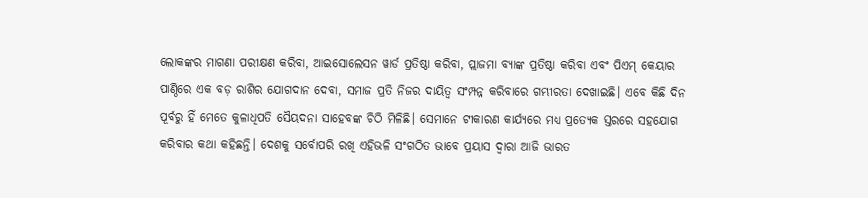ଲୋକଙ୍କର ମାଗଣା ପରୀକ୍ଷଣ କରିବା, ଆଇସୋଲେସନ ୱାର୍ଡ ପ୍ରତିଷ୍ଠା କରିବା, ପ୍ଲାଜମା ବ୍ୟାଙ୍କ ପ୍ରତିଷ୍ଠା କରିବା ଏବଂ ପିଏମ୍ କେୟାର ପାଣ୍ଠିରେ ଏକ ବଡ଼ ରାଶିର ଯୋଗଦାନ ଦେବା, ସମାଜ ପ୍ରତି ନିଜର ଦାୟିତ୍ୱ ସଂମ୍ପନ୍ନ କରିବାରେ ଗମ୍ଭୀରତା ଦେଖାଇଛି। ଏବେ କିଛି ଦିନ ପୂର୍ବରୁ ହିଁ ମେତେ କୁଳାଧିପତି ସୈୟଦନା ସାହେବଙ୍କ ଚିଠି ମିଳିଛି। ସେମାନେ ଟୀକାରଣ କାର୍ଯ୍ୟରେ ମଧ୍ୟ ପ୍ରତ୍ୟେକ ସ୍ତରରେ ସହଯୋଗ କରିବାର କଥା କହିଛନ୍ତି। ଦେଶକୁ ସର୍ବୋପରି ରଖି ଏହିଭଳି ସଂଗଠିତ ଭାବେ ପ୍ରୟାସ ଦ୍ୱାରା ଆଜି ଭାରତ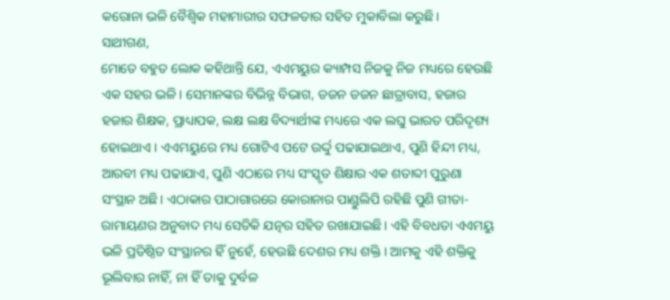କରୋନା ଭଳି ବୈଶ୍ୱିକ ମହାମାରୀର ସଫଳତାର ସହିତ ମୁକାବିଲା କରୁଛି।
ସାଥୀଗଣ,
ମୋତେ ବହୁତ ଲୋକ କହିଥାନ୍ତି ଯେ, ଏଏମୟୁର କ୍ୟାମ୍ପସ ନିଜକୁ ନିଜ ମଧ୍ୟରେ ହେଉଛି ଏକ ସହର ଭଳି। ସେମାନଙ୍କର ବିଭିନ୍ନ ବିଭାଗ, ଡଜନ ଡଜନ ଛାତ୍ରାବାସ, ହଜାର ହଜାର ଶିକ୍ଷକ, ପ୍ରାଧ୍ୟାପକ, ଲକ୍ଷ ଲକ୍ଷ ବିଦ୍ୟାର୍ଥୀଙ୍କ ମଧ୍ୟରେ ଏକ ଲଘୁ ଭାରତ ପରିଦୃଶ୍ୟ ହୋଇଥାଏ। ଏଏମୟୁରେ ମଧ୍ୟ ଗୋଟିଏ ପଟେ ଉର୍ଦ୍ଦୁ ପଢାଯାଇଥାଏ, ପୁଣି ହିନ୍ଦୀ ମଧ୍ୟ, ଆରବୀ ମଧ୍ୟ ପଢାଯାଏ, ପୁଣି ଏଠାରେ ମଧ୍ୟ ସଂସ୍କୃତ ଶିକ୍ଷାର ଏକ ଶତାବ୍ଦୀ ପୁରୁଣା ସଂସ୍ଥାନ ଅଛି। ଏଠାକାର ପାଠାଗାରରେ କୋରାନାର ପାଣ୍ଡୁଲିପି ରହିଛି ପୁଣି ଗୀତା-ରାମାୟଣର ଅନୁବାଦ ମଧ୍ୟ ସେତିକି ଯତ୍ନର ସହିତ ରଖାଯାଇଛି। ଏହି ବିବଧତା ଏଏମୟୁ ଭଳି ପ୍ରତିଷ୍ଠିତ ସଂସ୍ଥାନର ହିଁ ନୁହେଁ, ହେଉଛି ଦେଶର ମଧ୍ୟ ଶକ୍ତି। ଆମକୁ ଏହି ଶକ୍ତିକୁ ଭୂଲିବାର ନାହିଁ, ନା ହିଁ ତାକୁ ଦୁର୍ବଳ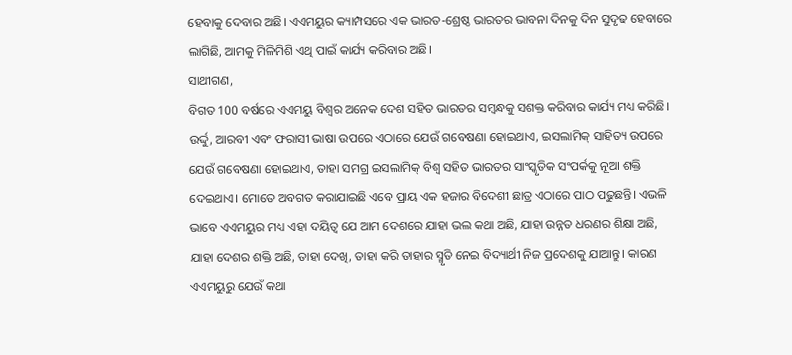ହେବାକୁ ଦେବାର ଅଛି। ଏଏମୟୁର କ୍ୟାମ୍ପସରେ ଏକ ଭାରତ-ଶ୍ରେଷ୍ଠ ଭାରତର ଭାବନା ଦିନକୁ ଦିନ ସୁଦୃଢ ହେବାରେ ଲାଗିଛି, ଆମକୁ ମିଳିମିଶି ଏଥି ପାଇଁ କାର୍ଯ୍ୟ କରିବାର ଅଛି।
ସାଥୀଗଣ,
ବିଗତ 100 ବର୍ଷରେ ଏଏମୟୁ ବିଶ୍ୱର ଅନେକ ଦେଶ ସହିତ ଭାରତର ସମ୍ବନ୍ଧକୁ ସଶକ୍ତ କରିବାର କାର୍ଯ୍ୟ ମଧ୍ୟ କରିଛି। ଉର୍ଦ୍ଦୁ, ଆରବୀ ଏବଂ ଫରାସୀ ଭାଷା ଉପରେ ଏଠାରେ ଯେଉଁ ଗବେଷଣା ହୋଇଥାଏ, ଇସଲାମିକ୍ ସାହିତ୍ୟ ଉପରେ ଯେଉଁ ଗବେଷଣା ହୋଇଥାଏ, ତାହା ସମଗ୍ର ଇସଲାମିକ୍ ବିଶ୍ୱ ସହିତ ଭାରତର ସାଂସ୍କୃତିକ ସଂପର୍କକୁ ନୂଆ ଶକ୍ତି ଦେଇଥାଏ। ମୋତେ ଅବଗତ କରାଯାଇଛି ଏବେ ପ୍ରାୟ ଏକ ହଜାର ବିଦେଶୀ ଛାତ୍ର ଏଠାରେ ପାଠ ପଢୁଛନ୍ତି। ଏଭଳି ଭାବେ ଏଏମୟୁର ମଧ୍ୟ ଏହା ଦୟିତ୍ୱ ଯେ ଆମ ଦେଶରେ ଯାହା ଭଲ କଥା ଅଛି, ଯାହା ଉନ୍ନତ ଧରଣର ଶିକ୍ଷା ଅଛି, ଯାହା ଦେଶର ଶକ୍ତି ଅଛି, ତାହା ଦେଖି, ତାହା କରି ତାହାର ସ୍ମୃତି ନେଇ ବିଦ୍ୟାର୍ଥୀ ନିଜ ପ୍ରଦେଶକୁ ଯାଆନ୍ତୁ। କାରଣ ଏଏମୟୁରୁ ଯେଉଁ କଥା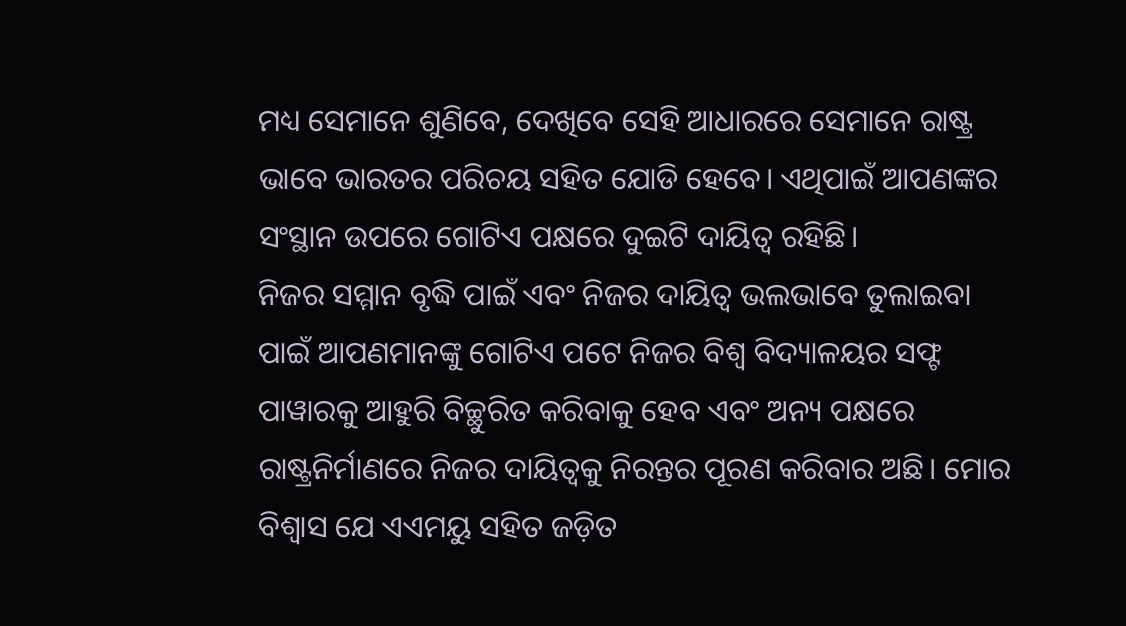ମଧ୍ୟ ସେମାନେ ଶୁଣିବେ, ଦେଖିବେ ସେହି ଆଧାରରେ ସେମାନେ ରାଷ୍ଟ୍ର ଭାବେ ଭାରତର ପରିଚୟ ସହିତ ଯୋଡି ହେବେ। ଏଥିପାଇଁ ଆପଣଙ୍କର ସଂସ୍ଥାନ ଉପରେ ଗୋଟିଏ ପକ୍ଷରେ ଦୁଇଟି ଦାୟିତ୍ୱ ରହିଛି।
ନିଜର ସମ୍ମାନ ବୃଦ୍ଧି ପାଇଁ ଏବଂ ନିଜର ଦାୟିତ୍ୱ ଭଲଭାବେ ତୁଲାଇବା ପାଇଁ ଆପଣମାନଙ୍କୁ ଗୋଟିଏ ପଟେ ନିଜର ବିଶ୍ୱ ବିଦ୍ୟାଳୟର ସଫ୍ଟ ପାୱାରକୁ ଆହୁରି ବିଚ୍ଛୁରିତ କରିବାକୁ ହେବ ଏବଂ ଅନ୍ୟ ପକ୍ଷରେ ରାଷ୍ଟ୍ରନିର୍ମାଣରେ ନିଜର ଦାୟିତ୍ୱକୁ ନିରନ୍ତର ପୂରଣ କରିବାର ଅଛି। ମୋର ବିଶ୍ୱାସ ଯେ ଏଏମୟୁ ସହିତ ଜଡ଼ିତ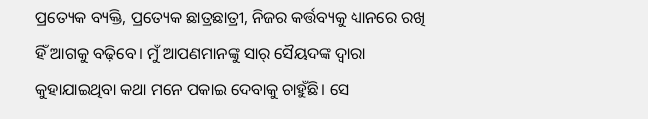ପ୍ରତ୍ୟେକ ବ୍ୟକ୍ତି, ପ୍ରତ୍ୟେକ ଛାତ୍ରଛାତ୍ରୀ, ନିଜର କର୍ତ୍ତବ୍ୟକୁ ଧ୍ୟାନରେ ରଖି ହିଁ ଆଗକୁ ବଢ଼ିବେ। ମୁଁ ଆପଣମାନଙ୍କୁ ସାର୍ ସୈୟଦଙ୍କ ଦ୍ୱାରା କୁହାଯାଇଥିବା କଥା ମନେ ପକାଇ ଦେବାକୁ ଚାହୁଁଛି। ସେ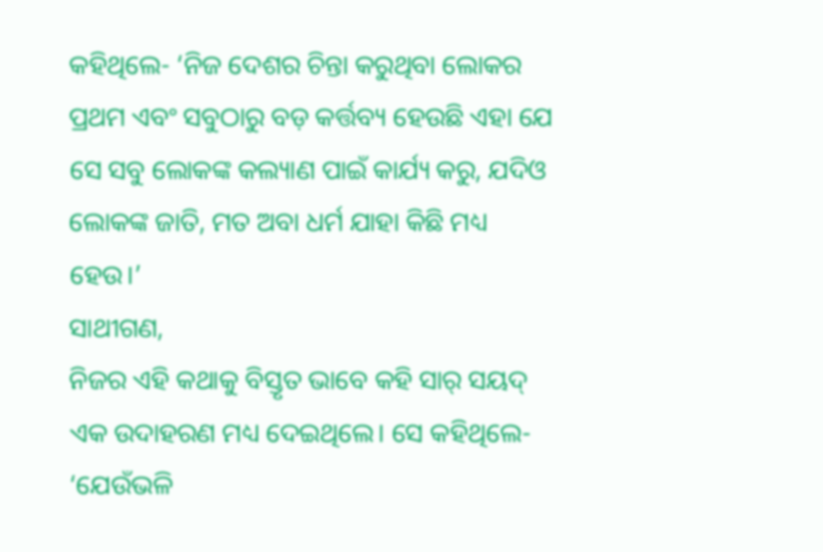କହିଥିଲେ- ‘ନିଜ ଦେଶର ଚିନ୍ତା କରୁଥିବା ଲୋକର ପ୍ରଥମ ଏବଂ ସବୁଠାରୁ ବଡ଼ କର୍ତ୍ତବ୍ୟ ହେଉଛି ଏହା ଯେ ସେ ସବୁ ଲୋକଙ୍କ କଲ୍ୟାଣ ପାଇଁ କାର୍ଯ୍ୟ କରୁ, ଯଦିଓ ଲୋକଙ୍କ ଜାତି, ମତ ଅବା ଧର୍ମ ଯାହା କିଛି ମଧ୍ୟ ହେଉ।’
ସାଥୀଗଣ,
ନିଜର ଏହି କଥାକୁ ବିସ୍ତୃତ ଭାବେ କହି ସାର୍ ସୟଦ୍ ଏକ ଉଦାହରଣ ମଧ୍ୟ ଦେଇଥିଲେ। ସେ କହିଥିଲେ- ‘ଯେଉଁଭଳି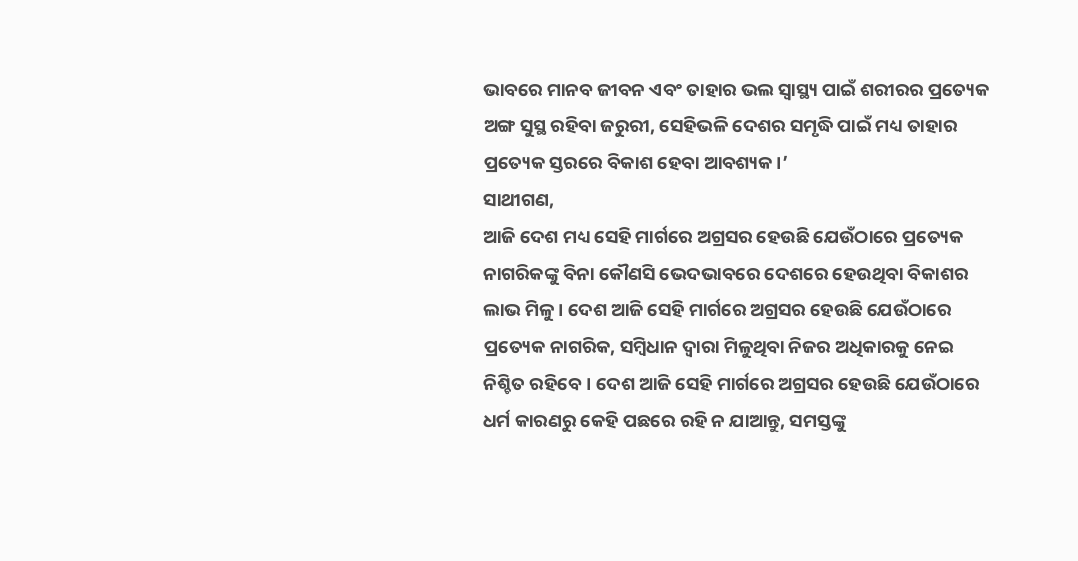ଭାବରେ ମାନବ ଜୀବନ ଏବଂ ତାହାର ଭଲ ସ୍ୱାସ୍ଥ୍ୟ ପାଇଁ ଶରୀରର ପ୍ରତ୍ୟେକ ଅଙ୍ଗ ସୁସ୍ଥ ରହିବା ଜରୁରୀ, ସେହିଭଳି ଦେଶର ସମୃଦ୍ଧି ପାଇଁ ମଧ୍ୟ ତାହାର ପ୍ରତ୍ୟେକ ସ୍ତରରେ ବିକାଶ ହେବା ଆବଶ୍ୟକ।’
ସାଥୀଗଣ,
ଆଜି ଦେଶ ମଧ୍ୟ ସେହି ମାର୍ଗରେ ଅଗ୍ରସର ହେଉଛି ଯେଉଁଠାରେ ପ୍ରତ୍ୟେକ ନାଗରିକଙ୍କୁ ବିନା କୌଣସି ଭେଦଭାବରେ ଦେଶରେ ହେଉଥିବା ବିକାଶର ଲାଭ ମିଳୁ। ଦେଶ ଆଜି ସେହି ମାର୍ଗରେ ଅଗ୍ରସର ହେଉଛି ଯେଉଁଠାରେ ପ୍ରତ୍ୟେକ ନାଗରିକ, ସମ୍ବିଧାନ ଦ୍ୱାରା ମିଳୁଥିବା ନିଜର ଅଧିକାରକୁ ନେଇ ନିଶ୍ଚିତ ରହିବେ। ଦେଶ ଆଜି ସେହି ମାର୍ଗରେ ଅଗ୍ରସର ହେଉଛି ଯେଉଁଠାରେ ଧର୍ମ କାରଣରୁ କେହି ପଛରେ ରହି ନ ଯାଆନ୍ତୁ, ସମସ୍ତଙ୍କୁ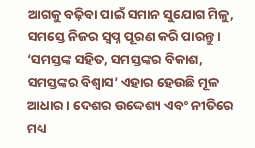ଆଗକୁ ବଢ଼ିବା ପାଇଁ ସମାନ ସୁଯୋଗ ମିଳୁ, ସମସ୍ତେ ନିଜର ସ୍ୱପ୍ନ ପୂରଣ କରି ପାରନ୍ତୁ। ‘ସମସ୍ତଙ୍କ ସହିତ, ସମସ୍ତଙ୍କର ବିକାଶ, ସମସ୍ତଙ୍କର ବିଶ୍ୱାସ’ ଏହାର ହେଉଛି ମୂଳ ଆଧାର। ଦେଶର ଉଦ୍ଦେଶ୍ୟ ଏବଂ ନୀତିରେ ମଧ୍ୟ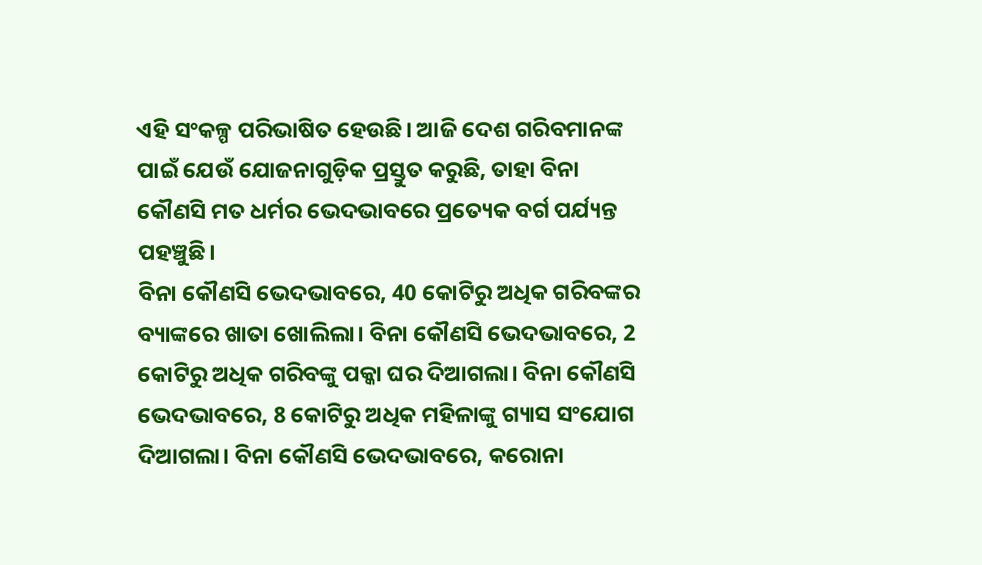ଏହି ସଂକଳ୍ପ ପରିଭାଷିତ ହେଉଛି। ଆଜି ଦେଶ ଗରିବମାନଙ୍କ ପାଇଁ ଯେଉଁ ଯୋଜନାଗୁଡ଼ିକ ପ୍ରସ୍ତୁତ କରୁଛି, ତାହା ବିନା କୌଣସି ମତ ଧର୍ମର ଭେଦଭାବରେ ପ୍ରତ୍ୟେକ ବର୍ଗ ପର୍ଯ୍ୟନ୍ତ ପହଞ୍ଚୁଛି।
ବିନା କୌଣସି ଭେଦଭାବରେ, 40 କୋଟିରୁ ଅଧିକ ଗରିବଙ୍କର ବ୍ୟାଙ୍କରେ ଖାତା ଖୋଲିଲା। ବିନା କୌଣସି ଭେଦଭାବରେ, 2 କୋଟିରୁ ଅଧିକ ଗରିବଙ୍କୁ ପକ୍କା ଘର ଦିଆଗଲା। ବିନା କୌଣସି ଭେଦଭାବରେ, 8 କୋଟିରୁ ଅଧିକ ମହିଳାଙ୍କୁ ଗ୍ୟାସ ସଂଯୋଗ ଦିଆଗଲା। ବିନା କୌଣସି ଭେଦଭାବରେ, କରୋନା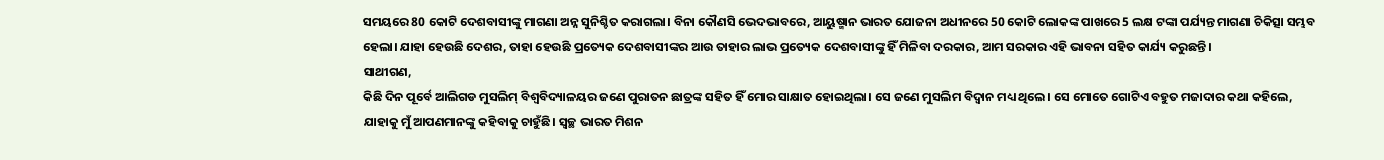ସମୟରେ 80 କୋଟି ଦେଶବାସୀଙ୍କୁ ମାଗଣା ଅନ୍ନ ସୁନିଶ୍ଚିତ କରାଗଲା। ବିନା କୌଣସି ଭେଦଭାବରେ, ଆୟୁଷ୍ମାନ ଭାରତ ଯୋଜନା ଅଧୀନରେ 50 କୋଟି ଲୋକଙ୍କ ପାଖରେ 5 ଲକ୍ଷ ଟଙ୍କା ପର୍ଯ୍ୟନ୍ତ ମାଗଣା ଚିକିତ୍ସା ସମ୍ଭବ ହେଲା। ଯାହା ହେଉଛି ଦେଶର, ତାହା ହେଉଛି ପ୍ରତ୍ୟେକ ଦେଶବାସୀଙ୍କର ଆଉ ତାହାର ଲାଭ ପ୍ରତ୍ୟେକ ଦେଶବାସୀଙ୍କୁ ହିଁ ମିଳିବା ଦରକାର, ଆମ ସରକାର ଏହି ଭାବନା ସହିତ କାର୍ଯ୍ୟ କରୁଛନ୍ତି।
ସାଥୀଗଣ,
କିଛି ଦିନ ପୂର୍ବେ ଆଲିଗଡ ମୁସଲିମ୍ ବିଶ୍ୱବିଦ୍ୟାଳୟର ଜଣେ ପୁରାତନ ଛାତ୍ରଙ୍କ ସହିତ ହିଁ ମୋର ସାକ୍ଷାତ ହୋଇଥିଲା। ସେ ଜଣେ ମୁସଲିମ ବିଦ୍ୱାନ ମଧ୍ୟ ଥିଲେ। ସେ ମୋତେ ଗୋଟିଏ ବହୁତ ମଜାଦାର କଥା କହିଲେ, ଯାହାକୁ ମୁଁ ଆପଣମାନଙ୍କୁ କହିବାକୁ ଚାହୁଁଛି। ସ୍ୱଚ୍ଛ ଭାରତ ମିଶନ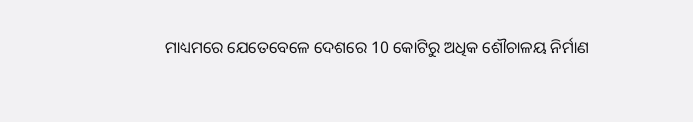ମାଧ୍ୟମରେ ଯେତେବେଳେ ଦେଶରେ 10 କୋଟିରୁ ଅଧିକ ଶୌଚାଳୟ ନିର୍ମାଣ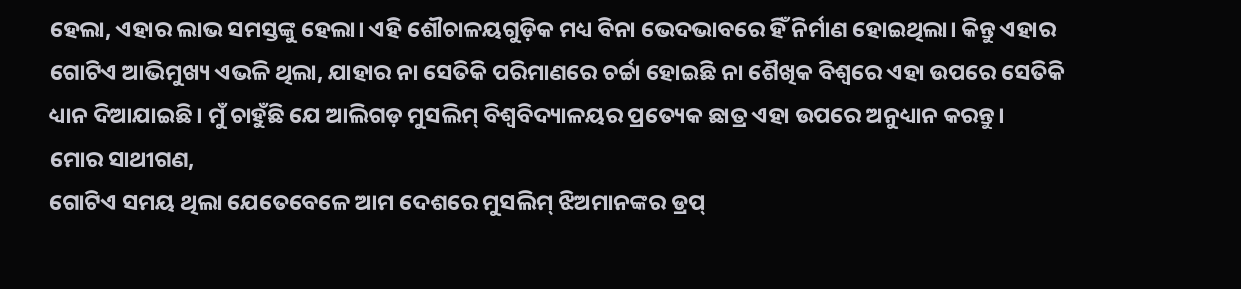ହେଲା, ଏହାର ଲାଭ ସମସ୍ତଙ୍କୁ ହେଲା। ଏହି ଶୌଚାଳୟଗୁଡ଼ିକ ମଧ୍ୟ ବିନା ଭେଦଭାବରେ ହିଁ ନିର୍ମାଣ ହୋଇଥିଲା। କିନ୍ତୁ ଏହାର ଗୋଟିଏ ଆଭିମୁଖ୍ୟ ଏଭଳି ଥିଲା, ଯାହାର ନା ସେତିକି ପରିମାଣରେ ଚର୍ଚ୍ଚା ହୋଇଛି ନା ଶୈଖିକ ବିଶ୍ୱରେ ଏହା ଉପରେ ସେତିକି ଧ୍ୟାନ ଦିଆଯାଇଛି। ମୁଁ ଚାହୁଁଛି ଯେ ଆଲିଗଡ଼ ମୁସଲିମ୍ ବିଶ୍ୱବିଦ୍ୟାଳୟର ପ୍ରତ୍ୟେକ ଛାତ୍ର ଏହା ଉପରେ ଅନୁଧ୍ୟାନ କରନ୍ତୁ।
ମୋର ସାଥୀଗଣ,
ଗୋଟିଏ ସମୟ ଥିଲା ଯେତେବେଳେ ଆମ ଦେଶରେ ମୁସଲିମ୍ ଝିଅମାନଙ୍କର ଡ୍ରପ୍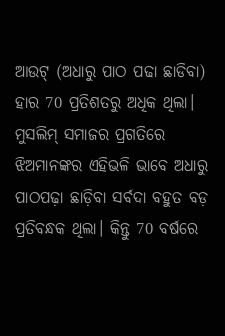ଆଉଟ୍ (ଅଧାରୁ ପାଠ ପଢା ଛାଡିବା) ହାର 70 ପ୍ରତିଶତରୁ ଅଧିକ ଥିଲା। ମୁସଲିମ୍ ସମାଜର ପ୍ରଗତିରେ ଝିଅମାନଙ୍କର ଏହିଭଳି ଭାବେ ଅଧାରୁ ପାଠପଢ଼ା ଛାଡ଼ିବା ସର୍ବଦା ବହୁତ ବଡ଼ ପ୍ରତିବନ୍ଧକ ଥିଲା। କିନ୍ତୁ 70 ବର୍ଷରେ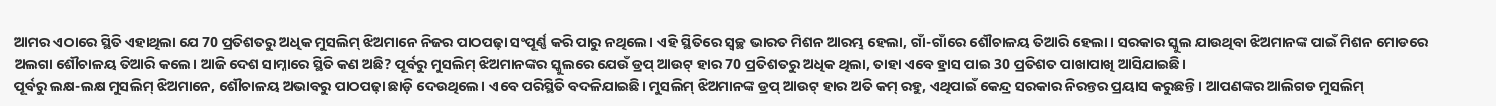ଆମର ଏଠାରେ ସ୍ଥିତି ଏହାଥିଲା ଯେ 70 ପ୍ରତିଶତରୁ ଅଧିକ ମୁସଲିମ୍ ଝିଅମାନେ ନିଜର ପାଠପଢ଼ା ସଂପୂର୍ଣ୍ଣ କରି ପାରୁ ନଥିଲେ। ଏହି ସ୍ଥିତିରେ ସ୍ୱଚ୍ଛ ଭାରତ ମିଶନ ଆରମ୍ଭ ହେଲା, ଗାଁ-ଗାଁରେ ଶୌଚାଳୟ ତିଆରି ହେଲା। ସରକାର ସ୍କୁଲ ଯାଉଥିବା ଝିଅମାନଙ୍କ ପାଇଁ ମିଶନ ମୋଡରେ ଅଲଗା ଶୌଚାଳୟ ତିଆରି କଲେ। ଆଜି ଦେଶ ସାମ୍ନାରେ ସ୍ଥିତି କଣ ଅଛି? ପୂର୍ବରୁ ମୁସଲିମ୍ ଝିଅମାନଙ୍କର ସ୍କୁଲରେ ଯେଉଁ ଡ୍ରପ୍ ଆଉଟ୍ ହାର 70 ପ୍ରତିଶତରୁ ଅଧିକ ଥିଲା, ତାହା ଏବେ ହ୍ରାସ ପାଇ 30 ପ୍ରତିଶତ ପାଖାପାଖି ଆସିଯାଇଛି।
ପୂର୍ବରୁ ଲକ୍ଷ-ଲକ୍ଷ ମୁସଲିମ୍ ଝିଅମାନେ, ଶୌଚାଳୟ ଅଭାବରୁ ପାଠପଢ଼ା ଛାଡ଼ି ଦେଉଥିଲେ। ଏବେ ପରିସ୍ଥିତି ବଦଳିଯାଇଛି। ମୁସଲିମ୍ ଝିଅମାନଙ୍କ ଡ୍ରପ୍ ଆଉଟ୍ ହାର ଅତି କମ୍ ରହୁ, ଏଥିପାଇଁ କେନ୍ଦ୍ର ସରକାର ନିରନ୍ତର ପ୍ରୟାସ କରୁଛନ୍ତି। ଆପଣଙ୍କର ଆଲିଗଡ ମୁସଲିମ୍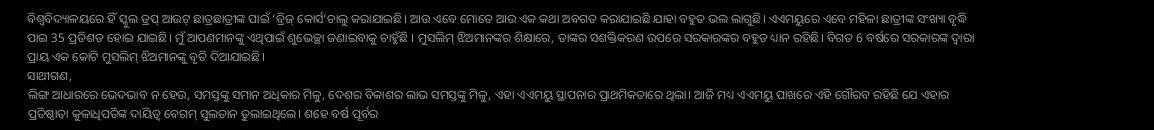ବିଶ୍ୱବିଦ୍ୟାଳୟରେ ହିଁ ସ୍କୁଲ ଡ୍ରପ୍ ଆଉଟ୍ ଛାତ୍ରଛାତ୍ରୀଙ୍କ ପାଇଁ ‘ବ୍ରିଜ୍ କୋର୍ସ’ଚାଲୁ କରାଯାଇଛି। ଆଉ ଏବେ ମୋତେ ଆଉ ଏକ କଥା ଅବଗତ କରାଯାଇଛି ଯାହା ବହୁତ ଭଲ ଲାଗୁଛି। ଏଏମୟୁରେ ଏବେ ମହିଳା ଛାତ୍ରୀଙ୍କ ସଂଖ୍ୟା ବୃଦ୍ଧି ପାଇ 35 ପ୍ରତିଶତ ହୋଇ ଯାଇଛି। ମୁଁ ଆପଣମାନଙ୍କୁ ଏଥିପାଇଁ ଶୁଭେଚ୍ଛା ଜଣାଇବାକୁ ଚାହୁଁଛି । ମୁସଲିମ୍ ଝିଅମାନଙ୍କର ଶିକ୍ଷାରେ, ତାଙ୍କର ସଶକ୍ତିକରଣ ଉପରେ ସରକାରଙ୍କର ବହୁତ ଧ୍ୟାନ ରହିଛି। ବିଗତ 6 ବର୍ଷରେ ସରକାରଙ୍କ ଦ୍ୱାରା ପ୍ରାୟ ଏକ କୋଟି ମୁସଲିମ୍ ଝିଅମାନଙ୍କୁ ବୃତି ଦିଆଯାଇଛି।
ସାଥୀଗଣ,
ଲିଙ୍ଗ ଆଧାରରେ ଭେଦଭାବ ନ ହେଉ, ସମସ୍ତଙ୍କୁ ସମାନ ଅଧିକାର ମିଳୁ, ଦେଶର ବିକାଶର ଲାଭ ସମସ୍ତଙ୍କୁ ମିଳୁ, ଏହା ଏଏମୟୁ ସ୍ଥାପନାର ପ୍ରାଥମିକତାରେ ଥିଲା। ଆଜି ମଧ୍ୟ ଏଏମୟୁ ପାଖରେ ଏହି ଗୌରବ ରହିଛି ଯେ ଏହାର ପ୍ରତିଷ୍ଠାତା କୁଳାଧିପତିଙ୍କ ଦାୟିତ୍ୱ ବେଗମ୍ ସୁଲତାନ ତୁଲାଇଥିଲେ। ଶହେ ବର୍ଷ ପୂର୍ବର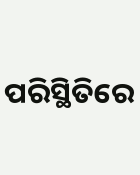ପରିସ୍ଥିତିରେ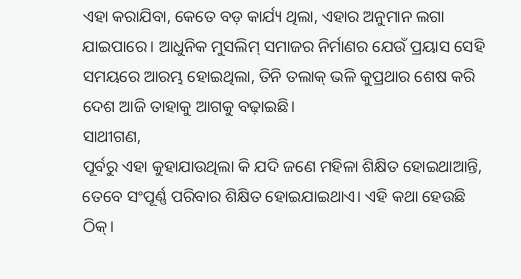ଏହା କରାଯିବା, କେତେ ବଡ଼ କାର୍ଯ୍ୟ ଥିଲା, ଏହାର ଅନୁମାନ ଲଗା ଯାଇପାରେ। ଆଧୁନିକ ମୁସଲିମ୍ ସମାଜର ନିର୍ମାଣର ଯେଉଁ ପ୍ରୟାସ ସେହି ସମୟରେ ଆରମ୍ଭ ହୋଇଥିଲା, ତିନି ତଲାକ୍ ଭଳି କୁପ୍ରଥାର ଶେଷ କରି ଦେଶ ଆଜି ତାହାକୁ ଆଗକୁ ବଢ଼ାଇଛି।
ସାଥୀଗଣ,
ପୂର୍ବରୁ ଏହା କୁହାଯାଉଥିଲା କି ଯଦି ଜଣେ ମହିଳା ଶିକ୍ଷିତ ହୋଇଥାଆନ୍ତି, ତେବେ ସଂପୂର୍ଣ୍ଣ ପରିବାର ଶିକ୍ଷିତ ହୋଇଯାଇଥାଏ। ଏହି କଥା ହେଉଛି ଠିକ୍।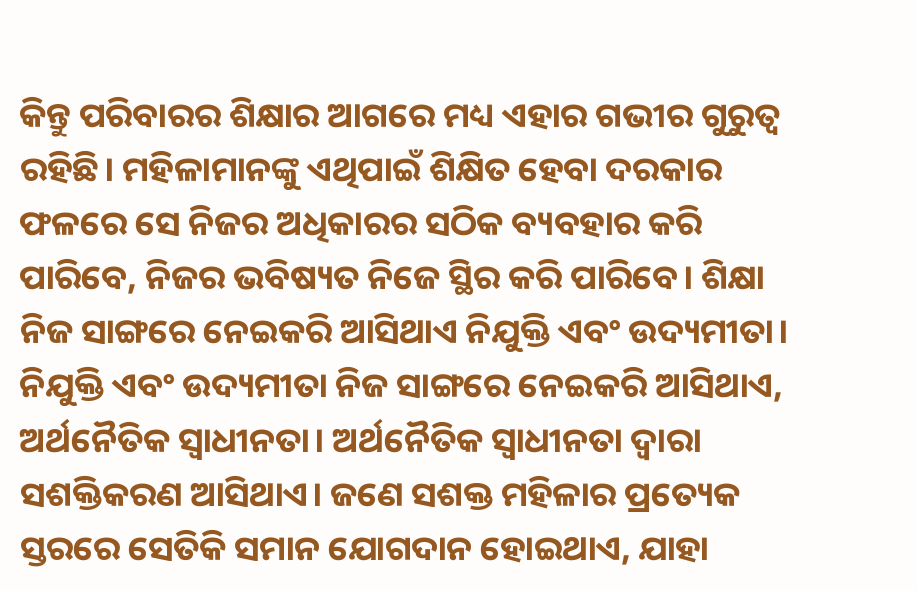କିନ୍ତୁ ପରିବାରର ଶିକ୍ଷାର ଆଗରେ ମଧ୍ୟ ଏହାର ଗଭୀର ଗୁରୁତ୍ୱ ରହିଛି। ମହିଳାମାନଙ୍କୁ ଏଥିପାଇଁ ଶିକ୍ଷିତ ହେବା ଦରକାର ଫଳରେ ସେ ନିଜର ଅଧିକାରର ସଠିକ ବ୍ୟବହାର କରି ପାରିବେ, ନିଜର ଭବିଷ୍ୟତ ନିଜେ ସ୍ଥିର କରି ପାରିବେ। ଶିକ୍ଷା ନିଜ ସାଙ୍ଗରେ ନେଇକରି ଆସିଥାଏ ନିଯୁକ୍ତି ଏବଂ ଉଦ୍ୟମୀତା। ନିଯୁକ୍ତି ଏବଂ ଉଦ୍ୟମୀତା ନିଜ ସାଙ୍ଗରେ ନେଇକରି ଆସିଥାଏ, ଅର୍ଥନୈତିକ ସ୍ୱାଧୀନତା। ଅର୍ଥନୈତିକ ସ୍ୱାଧୀନତା ଦ୍ୱାରା ସଶକ୍ତିକରଣ ଆସିଥାଏ। ଜଣେ ସଶକ୍ତ ମହିଳାର ପ୍ରତ୍ୟେକ ସ୍ତରରେ ସେତିକି ସମାନ ଯୋଗଦାନ ହୋଇଥାଏ, ଯାହା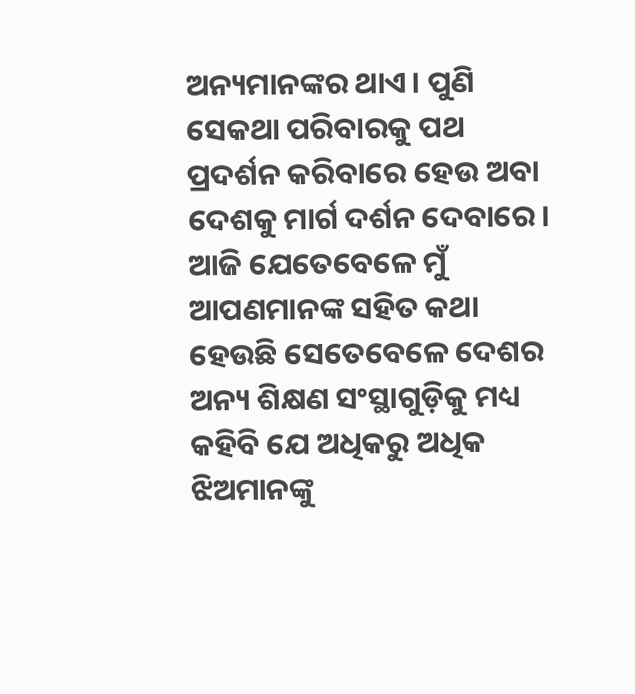ଅନ୍ୟମାନଙ୍କର ଥାଏ। ପୁଣି ସେକଥା ପରିବାରକୁ ପଥ ପ୍ରଦର୍ଶନ କରିବାରେ ହେଉ ଅବା ଦେଶକୁ ମାର୍ଗ ଦର୍ଶନ ଦେବାରେ। ଆଜି ଯେତେବେଳେ ମୁଁ ଆପଣମାନଙ୍କ ସହିତ କଥା ହେଉଛି ସେତେବେଳେ ଦେଶର ଅନ୍ୟ ଶିକ୍ଷଣ ସଂସ୍ଥାଗୁଡ଼ିକୁ ମଧ୍ୟ କହିବି ଯେ ଅଧିକରୁ ଅଧିକ ଝିଅମାନଙ୍କୁ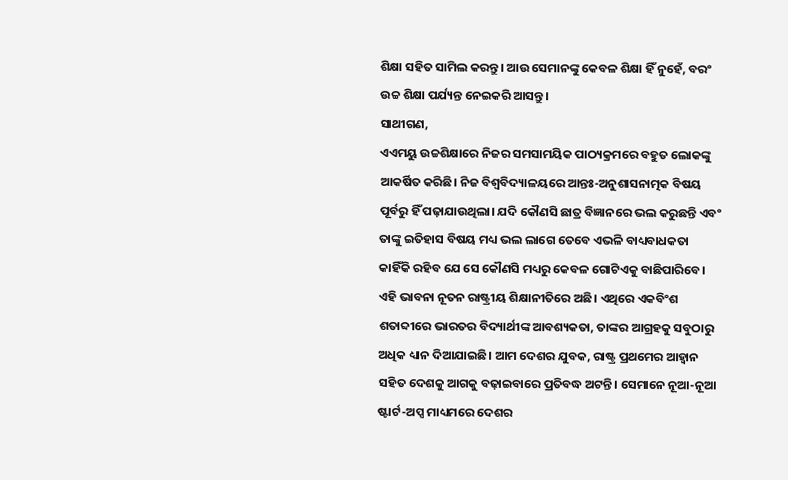ଶିକ୍ଷା ସହିତ ସାମିଲ କରନ୍ତୁ। ଆଉ ସେମାନଙ୍କୁ କେବଳ ଶିକ୍ଷା ହିଁ ନୁହେଁ, ବରଂ ଉଚ୍ଚ ଶିକ୍ଷା ପର୍ଯ୍ୟନ୍ତ ନେଇକରି ଆସନ୍ତୁ।
ସାଥୀଗଣ,
ଏଏମୟୁ ଉଚ୍ଚଶିକ୍ଷାରେ ନିଜର ସମସାମୟିକ ପାଠ୍ୟକ୍ରମରେ ବହୁତ ଲୋକଙ୍କୁ ଆକର୍ଷିତ କରିଛି। ନିଜ ବିଶ୍ୱବିଦ୍ୟାଳୟରେ ଆନ୍ତଃ-ଅନୁଶାସନାତ୍ମକ ବିଷୟ ପୂର୍ବରୁ ହିଁ ପଢ଼ାଯାଉଥିଲା। ଯଦି କୌଣସି ଛାତ୍ର ବିଜ୍ଞାନରେ ଭଲ କରୁଛନ୍ତି ଏବଂ ତାଙ୍କୁ ଇତିହାସ ବିଷୟ ମଧ୍ୟ ଭଲ ଲାଗେ ତେବେ ଏଭଳି ବାଧ୍ୟବାଧକତା କାହିଁକି ରହିବ ଯେ ସେ କୌଣସି ମଧ୍ୟରୁ କେବଳ ଗୋଟିଏକୁ ବାଛିପାରିବେ। ଏହି ଭାବନା ନୂତନ ରାଷ୍ଟ୍ରୀୟ ଶିକ୍ଷାନୀତିରେ ଅଛି। ଏଥିରେ ଏକବିଂଶ ଶତାବ୍ଦୀରେ ଭାରତର ବିଦ୍ୟାର୍ଥୀଙ୍କ ଆବଶ୍ୟକତା, ତାଙ୍କର ଆଗ୍ରହକୁ ସବୁଠାରୁ ଅଧିକ ଧ୍ୟାନ ଦିଆଯାଇଛି। ଆମ ଦେଶର ଯୁବକ, ରାଷ୍ଟ୍ର ପ୍ରଥମେର ଆହ୍ୱାନ ସହିତ ଦେଶକୁ ଆଗକୁ ବଢ଼ାଇବାରେ ପ୍ରତିବଦ୍ଧ ଅଟନ୍ତି। ସେମାନେ ନୂଆ-ନୂଆ ଷ୍ଟାର୍ଟ-ଅପ୍ସ ମାଧ୍ୟମରେ ଦେଶର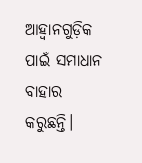ଆହ୍ୱାନଗୁଡ଼ିକ ପାଇଁ ସମାଧାନ ବାହାର କରୁଛନ୍ତି।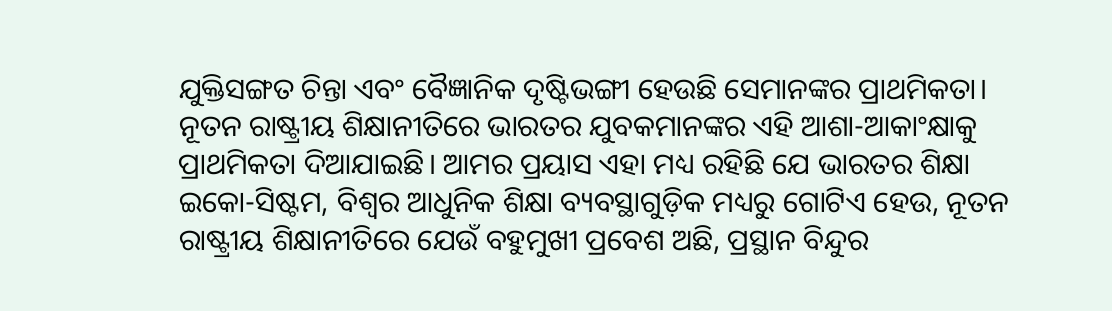ଯୁକ୍ତିସଙ୍ଗତ ଚିନ୍ତା ଏବଂ ବୈଜ୍ଞାନିକ ଦୃଷ୍ଟିଭଙ୍ଗୀ ହେଉଛି ସେମାନଙ୍କର ପ୍ରାଥମିକତା।
ନୂତନ ରାଷ୍ଟ୍ରୀୟ ଶିକ୍ଷାନୀତିରେ ଭାରତର ଯୁବକମାନଙ୍କର ଏହି ଆଶା-ଆକାଂକ୍ଷାକୁ ପ୍ରାଥମିକତା ଦିଆଯାଇଛି। ଆମର ପ୍ରୟାସ ଏହା ମଧ୍ୟ ରହିଛି ଯେ ଭାରତର ଶିକ୍ଷା ଇକୋ-ସିଷ୍ଟମ, ବିଶ୍ୱର ଆଧୁନିକ ଶିକ୍ଷା ବ୍ୟବସ୍ଥାଗୁଡ଼ିକ ମଧ୍ୟରୁ ଗୋଟିଏ ହେଉ, ନୂତନ ରାଷ୍ଟ୍ରୀୟ ଶିକ୍ଷାନୀତିରେ ଯେଉଁ ବହୁମୁଖୀ ପ୍ରବେଶ ଅଛି, ପ୍ରସ୍ଥାନ ବିନ୍ଦୁର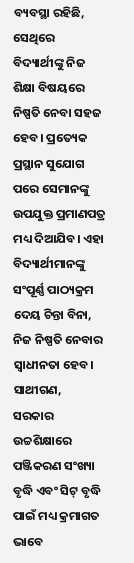ବ୍ୟବସ୍ଥା ରହିଛି, ସେଥିରେ ବିଦ୍ୟାର୍ଥୀଙ୍କୁ ନିଜ ଶିକ୍ଷା ବିଷୟରେ ନିଷ୍ପତି ନେବା ସହଜ ହେବ। ପ୍ରତ୍ୟେକ ପ୍ରସ୍ଥାନ ସୁଯୋଗ ପରେ ସେମାନଙ୍କୁ ଉପଯୁକ୍ତ ପ୍ରମାଣପତ୍ର ମଧ୍ୟ ଦିଆଯିବ। ଏହା ବିଦ୍ୟାର୍ଥୀମାନଙ୍କୁ ସଂପୂର୍ଣ୍ଣ ପାଠ୍ୟକ୍ରମ ଦେୟ ଚିନ୍ତା ବିନା, ନିଜ ନିଷ୍ପତି ନେବାର ସ୍ୱାଧୀନତା ହେବ।
ସାଥୀଗଣ,
ସରକାର ଉଚ୍ଚଶିକ୍ଷାରେ ପଞ୍ଜିକରଣ ସଂଖ୍ୟା ବୃଦ୍ଧି ଏବଂ ସିଟ୍ ବୃଦ୍ଧି ପାଇଁ ମଧ୍ୟ କ୍ରମାଗତ ଭାବେ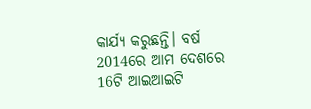କାର୍ଯ୍ୟ କରୁଛନ୍ତି। ବର୍ଷ 2014ରେ ଆମ ଦେଶରେ 16ଟି ଆଇଆଇଟି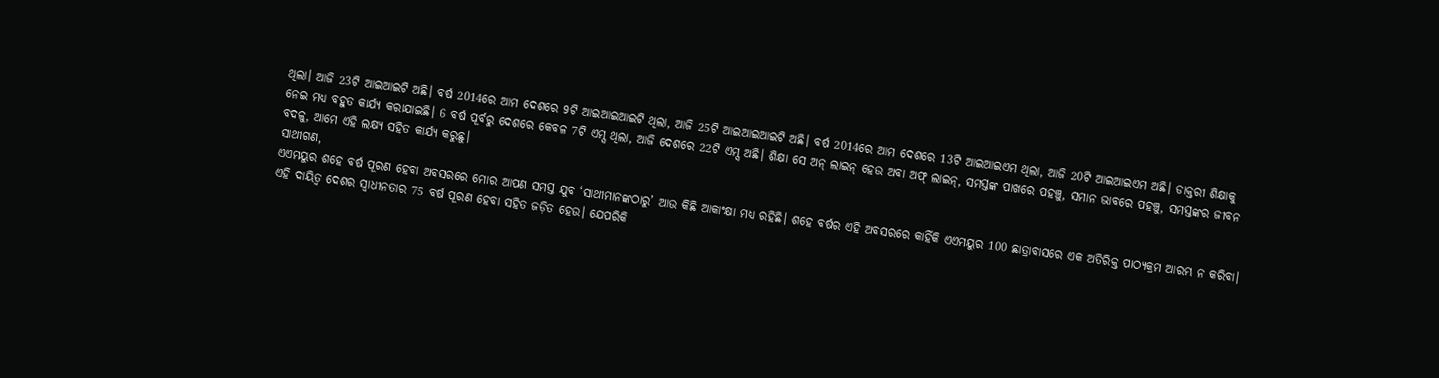ଥିଲା। ଆଜି 23ଟି ଆଇଆଇଟି ଅଛି। ବର୍ଷ 2014ରେ ଆମ ଦେଶରେ 9ଟି ଆଇଆଇଆଇଟି ଥିଲା, ଆଜି 25ଟି ଆଇଆଇଆଇଟି ଅଛି। ବର୍ଷ 2014ରେ ଆମ ଦେଶରେ 13ଟି ଆଇଆଇଏମ ଥିଲା, ଆଜି 20ଟି ଆଇଆଇଏମ ଅଛି। ଡାକ୍ତରୀ ଶିକ୍ଷାକୁ ନେଇ ମଧ୍ୟ ବହୁତ କାର୍ଯ୍ୟ କରାଯାଇଛି। 6 ବର୍ଷ ପୂର୍ବରୁ ଦେଶରେ କେବଳ 7ଟି ଏମ୍ସ ଥିଲା, ଆଜି ଦେଶରେ 22ଟି ଏମ୍ସ ଅଛି। ଶିକ୍ଷା ସେ ଅନ୍ ଲାଇନ୍ ହେଉ ଅବା ଅଫ୍ ଲାଇନ୍, ସମସ୍ତଙ୍କ ପାଖରେ ପହଞ୍ଚୁ, ସମାନ ଭାବରେ ପହଞ୍ଚୁ, ସମସ୍ତଙ୍କର ଜୀବନ ବଦଳୁ, ଆମେ ଏହି ଲକ୍ଷ୍ୟ ସହିତ କାର୍ଯ୍ୟ କରୁଛୁ।
ସାଥୀଗଣ,
ଏଏମୟୁର ଶହେ ବର୍ଷ ପୂରଣ ହେବା ଅବସରରେ ମୋର ଆପଣ ସମସ୍ତ ଯୁବ ‘ସାଥୀମାନଙ୍କଠାରୁ’ ଆଉ କିଛି ଆକାଂକ୍ଷା ମଧ୍ୟ ରହିଛି। ଶହେ ବର୍ଷର ଏହି ଅବସରରେ କାହିଁକି ଏଏମୟୁର 100 ଛାତ୍ରାବାସରେ ଏକ ଅତିରିକ୍ତ ପାଠ୍ୟକ୍ରମ ଆରମ୍ଭ ନ କରିବା। ଏହି ଦାୟିତ୍ୱ ଦେଶର ସ୍ୱାଧୀନତାର 75 ବର୍ଷ ପୂରଣ ହେବା ସହିତ ଜଡ଼ିତ ହେଉ। ଯେପରିକି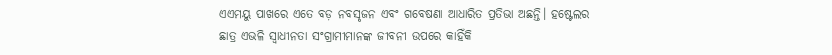ଏଏମୟୁ ପାଖରେ ଏତେ ବଡ଼ ନବସୃଜନ ଏବଂ ଗବେଷଣା ଆଧାରିତ ପ୍ରତିଭା ଅଛନ୍ତି। ହଷ୍ଟେଲର ଛାତ୍ର ଏଭଳି ସ୍ୱାଧୀନତା ସଂଗ୍ରାମୀମାନଙ୍କ ଜୀବନୀ ଉପରେ କାହିଁକି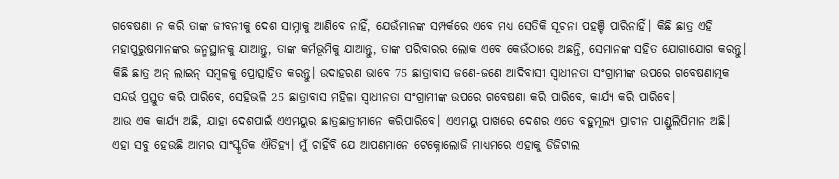ଗବେଷଣା ନ କରି ତାଙ୍କ ଜୀବନୀକୁ ଦେଶ ସାମ୍ନାକୁ ଆଣିବେ ନାହିଁ, ଯେଉଁମାନଙ୍କ ସମ୍ପର୍କରେ ଏବେ ମଧ୍ୟ ସେତିକି ସୂଚନା ପହଞ୍ଚି ପାରିନାହିଁ। କିଛି ଛାତ୍ର ଏହି ମହାପୁରୁଷମାନଙ୍କର ଜନ୍ମସ୍ଥାନକୁ ଯାଆନ୍ତୁ, ତାଙ୍କ କର୍ମଭୂମିକୁ ଯାଆନ୍ତୁ, ତାଙ୍କ ପରିବାରର ଲୋକ ଏବେ କେଉଁଠାରେ ଅଛନ୍ତି, ସେମାନଙ୍କ ସହିତ ଯୋଗାଯୋଗ କରନ୍ତୁ। କିଛି ଛାତ୍ର ଅନ୍ ଲାଇନ୍ ସମ୍ବଳକୁ ପ୍ରୋତ୍ସାହିତ କରନ୍ତୁ। ଉଦାହରଣ ଭାବେ 75 ଛାତ୍ରାବାସ ଜଣେ-ଜଣେ ଆଦିବାସୀ ସ୍ୱାଧୀନତା ସଂଗ୍ରାମୀଙ୍କ ଉପରେ ଗବେଷଣାତ୍ମକ ସନ୍ଦର୍ଭ ପ୍ରସ୍ତୁତ କରି ପାରିବେ, ସେହିଭଳି 25 ଛାତ୍ରାବାସ ମହିଳା ସ୍ୱାଧୀନତା ସଂଗ୍ରାମୀଙ୍କ ଉପରେ ଗବେଷଣା କରି ପାରିବେ, କାର୍ଯ୍ୟ କରି ପାରିବେ।
ଆଉ ଏକ କାର୍ଯ୍ୟ ଅଛି, ଯାହା ଦେଶପାଇଁ ଏଏମୟୁର ଛାତ୍ରଛାତ୍ରୀମାନେ କରିପାରିବେ। ଏଏମୟୁ ପାଖରେ ଦେଶର ଏତେ ବହୁମୂଲ୍ୟ ପ୍ରାଚୀନ ପାଣ୍ଡୁଲିପିମାନ ଅଛି। ଏହା ସବୁ ହେଉଛି ଆମର ସାଂସ୍କୃତିକ ଐତିହ୍ୟ। ମୁଁ ଚାହିଁବି ଯେ ଆପଣମାନେ ଟେକ୍ନୋଲୋଜି ମାଧ୍ୟମରେ ଏହାକୁ ଡିଜିଟାଲ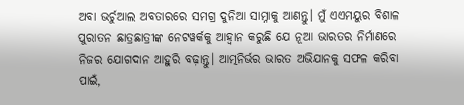ଅବା ଭର୍ଚୁଆଲ ଅବତାରରେ ସମଗ୍ର ଦୁନିଆ ସାମ୍ନାକୁ ଆଣନ୍ତୁ। ମୁଁ ଏଏମୟୁର ବିଶାଳ ପୁରାତନ ଛାତ୍ରଛାତ୍ରୀଙ୍କ ନେଟୱର୍କକୁ ଆହ୍ୱାନ କରୁଛି ଯେ ନୂଆ ଭାରତର ନିର୍ମାଣରେ ନିଜର ଯୋଗଦାନ ଆହୁରି ବଢ଼ାନ୍ତୁ। ଆତ୍ମନିର୍ଭର ଭାରତ ଅଭିଯାନକୁ ସଫଳ କରିବା ପାଇଁ,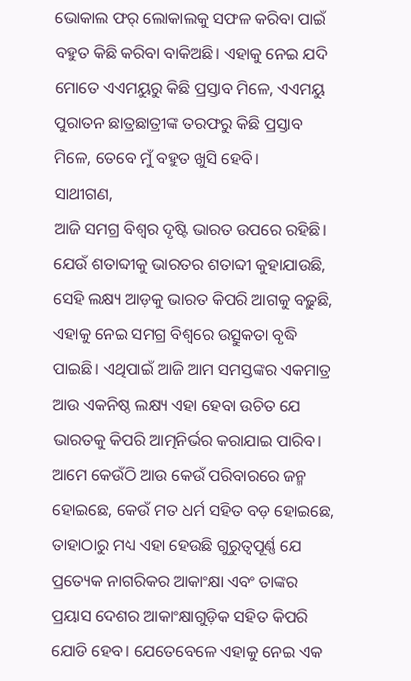ଭୋକାଲ ଫର୍ ଲୋକାଲକୁ ସଫଳ କରିବା ପାଇଁ ବହୁତ କିଛି କରିବା ବାକିଅଛି। ଏହାକୁ ନେଇ ଯଦି ମୋତେ ଏଏମୟୁରୁ କିଛି ପ୍ରସ୍ତାବ ମିଳେ, ଏଏମୟୁ ପୁରାତନ ଛାତ୍ରଛାତ୍ରୀଙ୍କ ତରଫରୁ କିଛି ପ୍ରସ୍ତାବ ମିଳେ, ତେବେ ମୁଁ ବହୁତ ଖୁସି ହେବି।
ସାଥୀଗଣ,
ଆଜି ସମଗ୍ର ବିଶ୍ୱର ଦୃଷ୍ଟି ଭାରତ ଉପରେ ରହିଛି। ଯେଉଁ ଶତାବ୍ଦୀକୁ ଭାରତର ଶତାବ୍ଦୀ କୁହାଯାଉଛି, ସେହି ଲକ୍ଷ୍ୟ ଆଡ଼କୁ ଭାରତ କିପରି ଆଗକୁ ବଢ଼ୁଛି, ଏହାକୁ ନେଇ ସମଗ୍ର ବିଶ୍ୱରେ ଉତ୍ସୁକତା ବୃଦ୍ଧି ପାଇଛି। ଏଥିପାଇଁ ଆଜି ଆମ ସମସ୍ତଙ୍କର ଏକମାତ୍ର ଆଉ ଏକନିଷ୍ଠ ଲକ୍ଷ୍ୟ ଏହା ହେବା ଉଚିତ ଯେ ଭାରତକୁ କିପରି ଆତ୍ମନିର୍ଭର କରାଯାଇ ପାରିବ। ଆମେ କେଉଁଠି ଆଉ କେଉଁ ପରିବାରରେ ଜନ୍ମ ହୋଇଛେ, କେଉଁ ମତ ଧର୍ମ ସହିତ ବଡ଼ ହୋଇଛେ, ତାହାଠାରୁ ମଧ୍ୟ ଏହା ହେଉଛି ଗୁରୁତ୍ୱପୂର୍ଣ୍ଣ ଯେ ପ୍ରତ୍ୟେକ ନାଗରିକର ଆକାଂକ୍ଷା ଏବଂ ତାଙ୍କର ପ୍ରୟାସ ଦେଶର ଆକାଂକ୍ଷାଗୁଡ଼ିକ ସହିତ କିପରି ଯୋଡି ହେବ। ଯେତେବେଳେ ଏହାକୁ ନେଇ ଏକ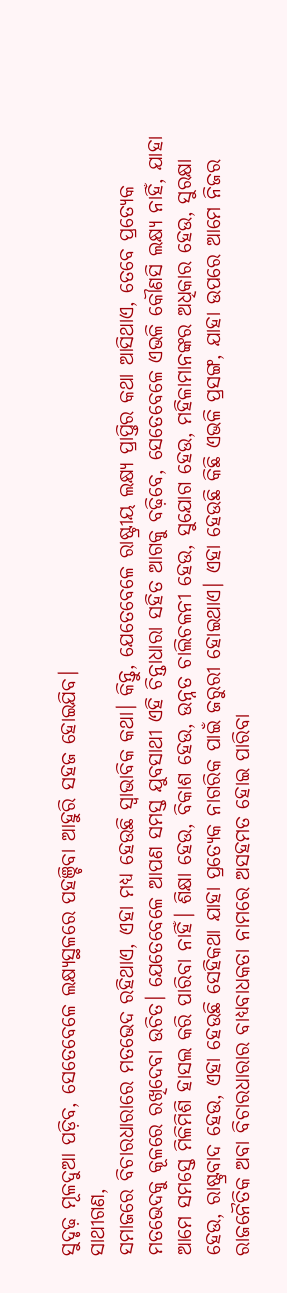ସୁଦୃଢ଼ ମୂଳଦୁଆ ପଡ଼ିବ, ସେତେବେଳେ ଲକ୍ଷ୍ୟସ୍ଥଳରେ ପହଞ୍ଚିବା ଆହୁରି ସହଜ ହୋଇଯିବ।
ସାଥୀଗଣ,
ସମାଜରେ ବିଚାରଧାରାରେ ମତଭେଦ ରହିଥାଏ, ଏହା ମଧ୍ୟ ହେଉଛି ସ୍ୱାଭାବିକ କଥା। କିନ୍ତୁ, ଯେତେବେଳେ ରାଷ୍ଟ୍ରୀୟ ଲକ୍ଷ୍ୟ ପ୍ରାପ୍ତିର କଥା ଆସିଥାଏ, ତେବେ ପ୍ରତ୍ୟେକ ମତଭେଦକୁ କୂଳରେ ରଖିଦେବା ଉଚିତ। ଯେତେବେଳେ ଆପଣ ସମସ୍ତ ଯୁବସାଥୀ ଏହି ଚିନ୍ତାଧାରା ସହିତ ଆଗକୁ ବଢ଼ିବେ, ସେତେବେଳେ ଏଭଳି କୌଣସି ଲକ୍ଷ୍ୟ ନାହିଁ, ଯାହା ଆମେ ସମସ୍ତେ ମିଳିମିଶି ହାସଲ କରି ପାରିବା ନାହିଁ। ଶିକ୍ଷା ହେଉ, ବିକାଶ ହେଉ, ଉନ୍ନତ ଚାଲିଚଳନୀ ହେଉ, ସୁଯୋଗ ହେଉ, ମହିଳାମାନଙ୍କର ଅଧିକାର ହେଉ, ସୁରକ୍ଷା ହେଉ, ରାଷ୍ଟ୍ରବାଦ ହେଉ, ଏହା ହେଉଛି ସେହିକଥା ଯାହା ପ୍ରତ୍ୟେକ ନାଗରିକ ପାଇଁ ଜରୁରୀ ହୋଇଥାଏ। ଏହା ହେଉଛି କିଛି ଏଭଳି ପ୍ରସଙ୍ଗ, ଯାହା ଉପରେ ଆମେ ନିଜର ରାଜନୈତିକ ଅବା ବିଚାରଧାରାର ବାଧ୍ୟବାଧକତା ନାମରେ ଅସହମତ ହୋଇ ପାରିବା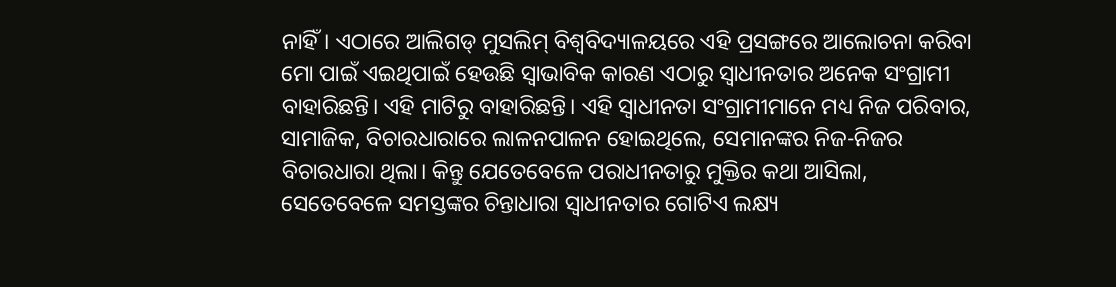ନାହିଁ। ଏଠାରେ ଆଲିଗଡ୍ ମୁସଲିମ୍ ବିଶ୍ୱବିଦ୍ୟାଳୟରେ ଏହି ପ୍ରସଙ୍ଗରେ ଆଲୋଚନା କରିବା ମୋ ପାଇଁ ଏଇଥିପାଇଁ ହେଉଛି ସ୍ୱାଭାବିକ କାରଣ ଏଠାରୁ ସ୍ୱାଧୀନତାର ଅନେକ ସଂଗ୍ରାମୀ ବାହାରିଛନ୍ତି। ଏହି ମାଟିରୁ ବାହାରିଛନ୍ତି। ଏହି ସ୍ୱାଧୀନତା ସଂଗ୍ରାମୀମାନେ ମଧ୍ୟ ନିଜ ପରିବାର, ସାମାଜିକ, ବିଚାରଧାରାରେ ଲାଳନପାଳନ ହୋଇଥିଲେ, ସେମାନଙ୍କର ନିଜ-ନିଜର ବିଚାରଧାରା ଥିଲା। କିନ୍ତୁ ଯେତେବେଳେ ପରାଧୀନତାରୁ ମୁକ୍ତିର କଥା ଆସିଲା, ସେତେବେଳେ ସମସ୍ତଙ୍କର ଚିନ୍ତାଧାରା ସ୍ୱାଧୀନତାର ଗୋଟିଏ ଲକ୍ଷ୍ୟ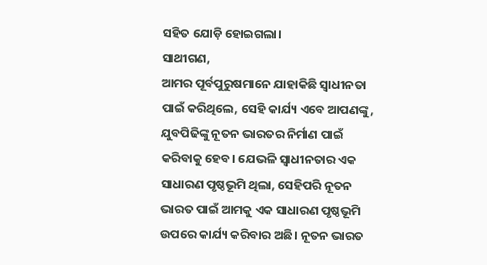ସହିତ ଯୋଡ଼ି ହୋଇଗଲା।
ସାଥୀଗଣ,
ଆମର ପୂର୍ବପୁରୁଷମାନେ ଯାହାକିଛି ସ୍ୱାଧୀନତା ପାଇଁ କରିଥିଲେ, ସେହି କାର୍ଯ୍ୟ ଏବେ ଆପଣଙ୍କୁ, ଯୁବପିଢିଙ୍କୁ ନୂତନ ଭାରତର ନିର୍ମାଣ ପାଇଁ କରିବାକୁ ହେବ। ଯେଭଳି ସ୍ୱାଧୀନତାର ଏକ ସାଧାରଣ ପୃଷ୍ଠଭୂମି ଥିଲା, ସେହିପରି ନୂତନ ଭାରତ ପାଇଁ ଆମକୁ ଏକ ସାଧାରଣ ପୃଷ୍ଠଭୂମି ଉପରେ କାର୍ଯ୍ୟ କରିବାର ଅଛି। ନୂତନ ଭାରତ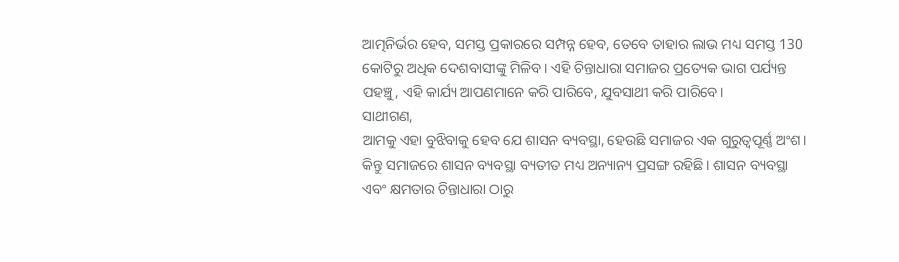ଆତ୍ମନିର୍ଭର ହେବ, ସମସ୍ତ ପ୍ରକାରରେ ସମ୍ପନ୍ନ ହେବ, ତେବେ ତାହାର ଲାଭ ମଧ୍ୟ ସମସ୍ତ 130 କୋଟିରୁ ଅଧିକ ଦେଶବାସୀଙ୍କୁ ମିଳିବ। ଏହି ଚିନ୍ତାଧାରା ସମାଜର ପ୍ରତ୍ୟେକ ଭାଗ ପର୍ଯ୍ୟନ୍ତ ପହଞ୍ଚୁ, ଏହି କାର୍ଯ୍ୟ ଆପଣମାନେ କରି ପାରିବେ, ଯୁବସାଥୀ କରି ପାରିବେ।
ସାଥୀଗଣ,
ଆମକୁ ଏହା ବୁଝିବାକୁ ହେବ ଯେ ଶାସନ ବ୍ୟବସ୍ଥା, ହେଉଛି ସମାଜର ଏକ ଗୁରୁତ୍ୱପୂର୍ଣ୍ଣ ଅଂଶ। କିନ୍ତୁ ସମାଜରେ ଶାସନ ବ୍ୟବସ୍ଥା ବ୍ୟତୀତ ମଧ୍ୟ ଅନ୍ୟାନ୍ୟ ପ୍ରସଙ୍ଗ ରହିଛି। ଶାସନ ବ୍ୟବସ୍ଥା ଏବଂ କ୍ଷମତାର ଚିନ୍ତାଧାରା ଠାରୁ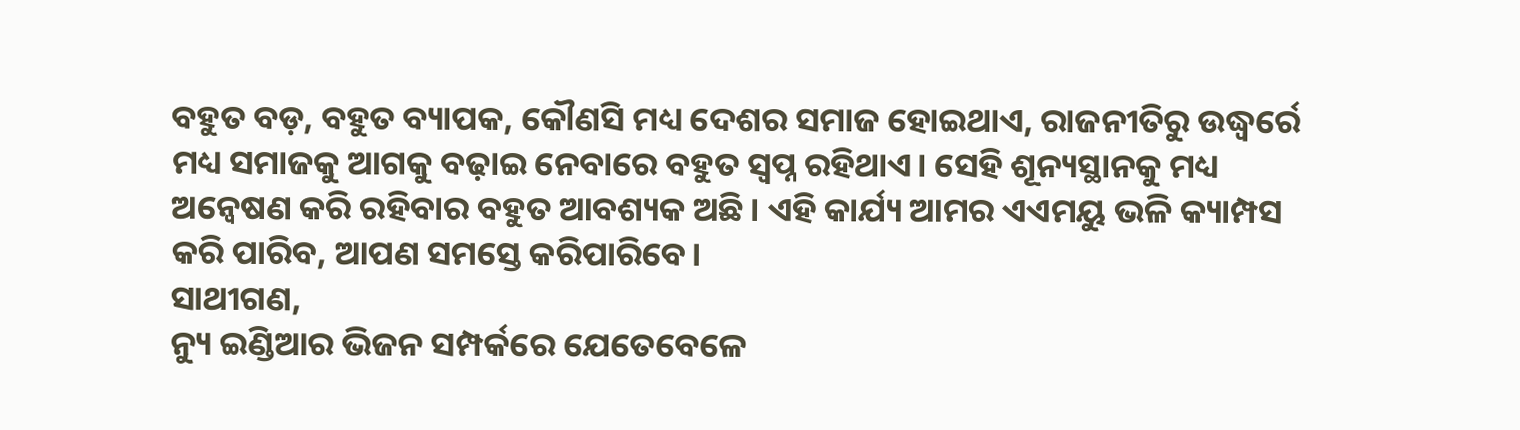ବହୁତ ବଡ଼, ବହୁତ ବ୍ୟାପକ, କୌଣସି ମଧ୍ୟ ଦେଶର ସମାଜ ହୋଇଥାଏ, ରାଜନୀତିରୁ ଉଦ୍ଧ୍ୱର୍ରେ ମଧ୍ୟ ସମାଜକୁ ଆଗକୁ ବଢ଼ାଇ ନେବାରେ ବହୁତ ସ୍ୱପ୍ନ ରହିଥାଏ। ସେହି ଶୂନ୍ୟସ୍ଥାନକୁ ମଧ୍ୟ ଅନ୍ୱେଷଣ କରି ରହିବାର ବହୁତ ଆବଶ୍ୟକ ଅଛି। ଏହି କାର୍ଯ୍ୟ ଆମର ଏଏମୟୁ ଭଳି କ୍ୟାମ୍ପସ କରି ପାରିବ, ଆପଣ ସମସ୍ତେ କରିପାରିବେ।
ସାଥୀଗଣ,
ନ୍ୟୁ ଇଣ୍ଡିଆର ଭିଜନ ସମ୍ପର୍କରେ ଯେତେବେଳେ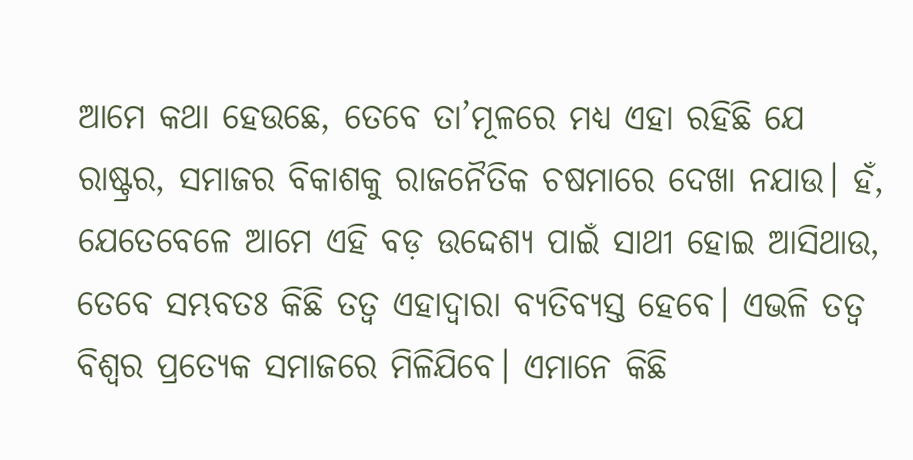ଆମେ କଥା ହେଉଛେ, ତେବେ ତା’ମୂଳରେ ମଧ୍ୟ ଏହା ରହିଛି ଯେ ରାଷ୍ଟ୍ରର, ସମାଜର ବିକାଶକୁ ରାଜନୈତିକ ଚଷମାରେ ଦେଖା ନଯାଉ। ହଁ, ଯେତେବେଳେ ଆମେ ଏହି ବଡ଼ ଉଦ୍ଦେଶ୍ୟ ପାଇଁ ସାଥୀ ହୋଇ ଆସିଥାଉ, ତେବେ ସମ୍ଭବତଃ କିଛି ତତ୍ୱ ଏହାଦ୍ୱାରା ବ୍ୟତିବ୍ୟସ୍ତ ହେବେ। ଏଭଳି ତତ୍ୱ ବିଶ୍ୱର ପ୍ରତ୍ୟେକ ସମାଜରେ ମିଳିଯିବେ। ଏମାନେ କିଛି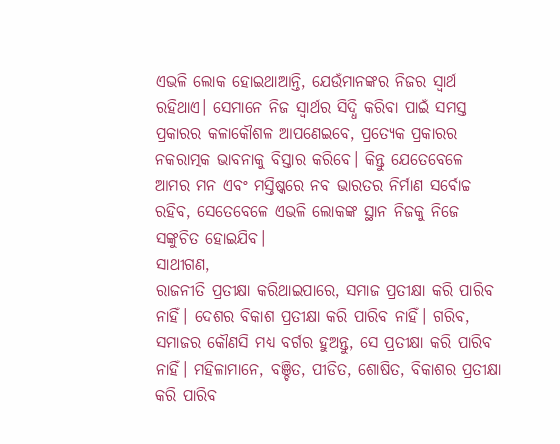ଏଭଳି ଲୋକ ହୋଇଥାଆନ୍ତି, ଯେଉଁମାନଙ୍କର ନିଜର ସ୍ୱାର୍ଥ ରହିଥାଏ। ସେମାନେ ନିଜ ସ୍ୱାର୍ଥର ସିଦ୍ଧି କରିବା ପାଇଁ ସମସ୍ତ ପ୍ରକାରର କଳାକୌଶଳ ଆପଣେଇବେ, ପ୍ରତ୍ୟେକ ପ୍ରକାରର ନକରାତ୍ମକ ଭାବନାକୁ ବିସ୍ତାର କରିବେ। କିନ୍ତୁ ଯେତେବେଳେ ଆମର ମନ ଏବଂ ମସ୍ତିଷ୍କରେ ନବ ଭାରତର ନିର୍ମାଣ ସର୍ବୋଚ୍ଚ ରହିବ, ସେତେବେଳେ ଏଭଳି ଲୋକଙ୍କ ସ୍ଥାନ ନିଜକୁ ନିଜେ ସଙ୍କୁଚିତ ହୋଇଯିବ।
ସାଥୀଗଣ,
ରାଜନୀତି ପ୍ରତୀକ୍ଷା କରିଥାଇପାରେ, ସମାଜ ପ୍ରତୀକ୍ଷା କରି ପାରିବ ନାହିଁ। ଦେଶର ବିକାଶ ପ୍ରତୀକ୍ଷା କରି ପାରିବ ନାହିଁ। ଗରିବ, ସମାଜର କୌଣସି ମଧ୍ୟ ବର୍ଗର ହୁଅନ୍ତୁ, ସେ ପ୍ରତୀକ୍ଷା କରି ପାରିବ ନାହିଁ। ମହିଳାମାନେ, ବଞ୍ଚିତ, ପୀଡିତ, ଶୋଷିତ, ବିକାଶର ପ୍ରତୀକ୍ଷା କରି ପାରିବ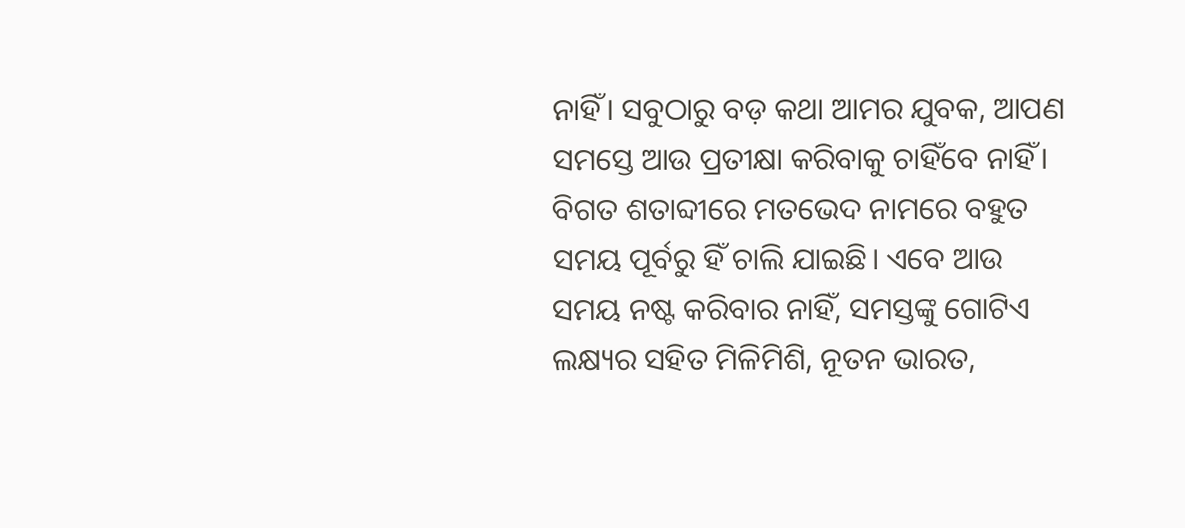ନାହିଁ। ସବୁଠାରୁ ବଡ଼ କଥା ଆମର ଯୁବକ, ଆପଣ ସମସ୍ତେ ଆଉ ପ୍ରତୀକ୍ଷା କରିବାକୁ ଚାହିଁବେ ନାହିଁ। ବିଗତ ଶତାବ୍ଦୀରେ ମତଭେଦ ନାମରେ ବହୁତ ସମୟ ପୂର୍ବରୁ ହିଁ ଚାଲି ଯାଇଛି। ଏବେ ଆଉ ସମୟ ନଷ୍ଟ କରିବାର ନାହିଁ, ସମସ୍ତଙ୍କୁ ଗୋଟିଏ ଲକ୍ଷ୍ୟର ସହିତ ମିଳିମିଶି, ନୂତନ ଭାରତ,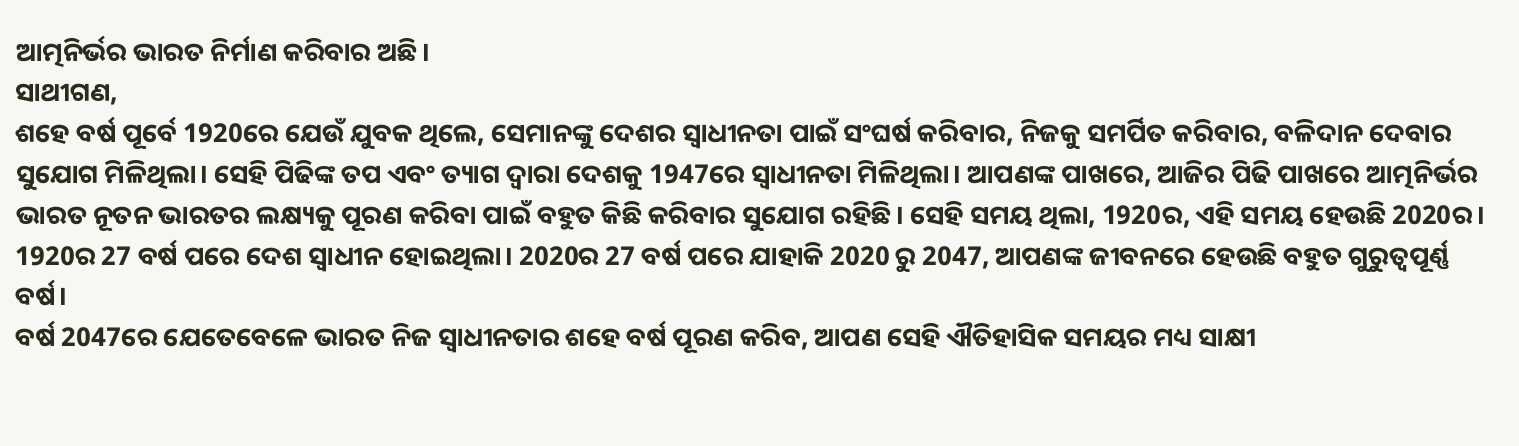ଆତ୍ମନିର୍ଭର ଭାରତ ନିର୍ମାଣ କରିବାର ଅଛି।
ସାଥୀଗଣ,
ଶହେ ବର୍ଷ ପୂର୍ବେ 1920ରେ ଯେଉଁ ଯୁବକ ଥିଲେ, ସେମାନଙ୍କୁ ଦେଶର ସ୍ୱାଧୀନତା ପାଇଁ ସଂଘର୍ଷ କରିବାର, ନିଜକୁ ସମର୍ପିତ କରିବାର, ବଳିଦାନ ଦେବାର ସୁଯୋଗ ମିଳିଥିଲା। ସେହି ପିଢିଙ୍କ ତପ ଏବଂ ତ୍ୟାଗ ଦ୍ୱାରା ଦେଶକୁ 1947ରେ ସ୍ୱାଧୀନତା ମିଳିଥିଲା। ଆପଣଙ୍କ ପାଖରେ, ଆଜିର ପିଢି ପାଖରେ ଆତ୍ମନିର୍ଭର ଭାରତ ନୂତନ ଭାରତର ଲକ୍ଷ୍ୟକୁ ପୂରଣ କରିବା ପାଇଁ ବହୁତ କିଛି କରିବାର ସୁଯୋଗ ରହିଛି। ସେହି ସମୟ ଥିଲା, 1920ର, ଏହି ସମୟ ହେଉଛି 2020ର। 1920ର 27 ବର୍ଷ ପରେ ଦେଶ ସ୍ୱାଧୀନ ହୋଇଥିଲା। 2020ର 27 ବର୍ଷ ପରେ ଯାହାକି 2020 ରୁ 2047, ଆପଣଙ୍କ ଜୀବନରେ ହେଉଛି ବହୁତ ଗୁରୁତ୍ୱପୂର୍ଣ୍ଣ ବର୍ଷ।
ବର୍ଷ 2047ରେ ଯେତେବେଳେ ଭାରତ ନିଜ ସ୍ୱାଧୀନତାର ଶହେ ବର୍ଷ ପୂରଣ କରିବ, ଆପଣ ସେହି ଐତିହାସିକ ସମୟର ମଧ୍ୟ ସାକ୍ଷୀ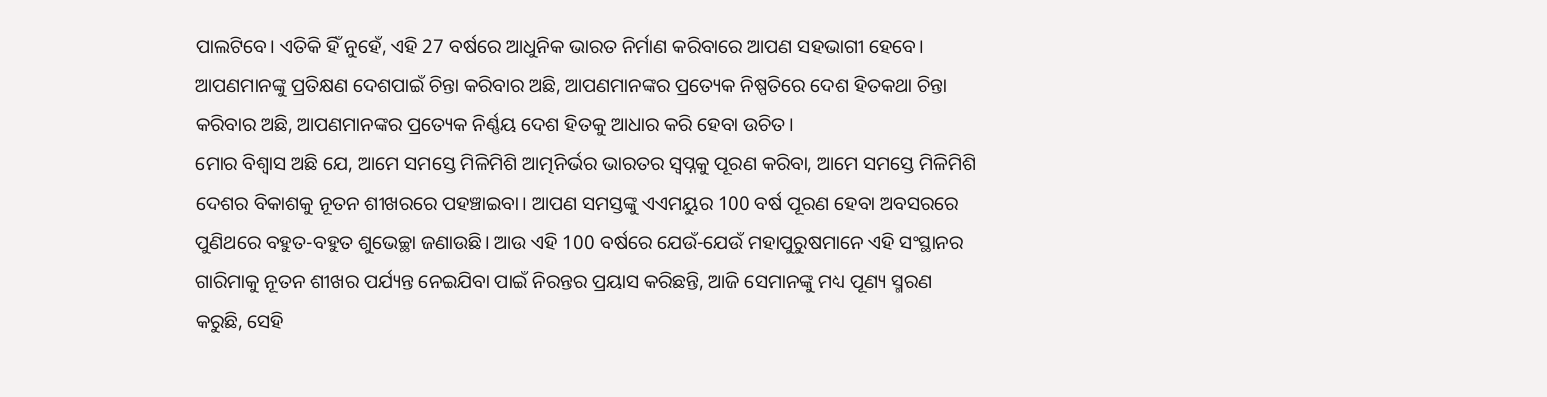ପାଲଟିବେ। ଏତିକି ହିଁ ନୁହେଁ, ଏହି 27 ବର୍ଷରେ ଆଧୁନିକ ଭାରତ ନିର୍ମାଣ କରିବାରେ ଆପଣ ସହଭାଗୀ ହେବେ। ଆପଣମାନଙ୍କୁ ପ୍ରତିକ୍ଷଣ ଦେଶପାଇଁ ଚିନ୍ତା କରିବାର ଅଛି, ଆପଣମାନଙ୍କର ପ୍ରତ୍ୟେକ ନିଷ୍ପତିରେ ଦେଶ ହିତକଥା ଚିନ୍ତା କରିବାର ଅଛି, ଆପଣମାନଙ୍କର ପ୍ରତ୍ୟେକ ନିର୍ଣ୍ଣୟ ଦେଶ ହିତକୁ ଆଧାର କରି ହେବା ଉଚିତ।
ମୋର ବିଶ୍ୱାସ ଅଛି ଯେ, ଆମେ ସମସ୍ତେ ମିଳିମିଶି ଆତ୍ମନିର୍ଭର ଭାରତର ସ୍ୱପ୍ନକୁ ପୂରଣ କରିବା, ଆମେ ସମସ୍ତେ ମିଳିମିଶି ଦେଶର ବିକାଶକୁ ନୂତନ ଶୀଖରରେ ପହଞ୍ଚାଇବା। ଆପଣ ସମସ୍ତଙ୍କୁ ଏଏମୟୁର 100 ବର୍ଷ ପୂରଣ ହେବା ଅବସରରେ ପୁଣିଥରେ ବହୁତ-ବହୁତ ଶୁଭେଚ୍ଛା ଜଣାଉଛି। ଆଉ ଏହି 100 ବର୍ଷରେ ଯେଉଁ-ଯେଉଁ ମହାପୁରୁଷମାନେ ଏହି ସଂସ୍ଥାନର ଗାରିମାକୁ ନୂତନ ଶୀଖର ପର୍ଯ୍ୟନ୍ତ ନେଇଯିବା ପାଇଁ ନିରନ୍ତର ପ୍ରୟାସ କରିଛନ୍ତି, ଆଜି ସେମାନଙ୍କୁ ମଧ୍ୟ ପୂଣ୍ୟ ସ୍ମରଣ କରୁଛି, ସେହି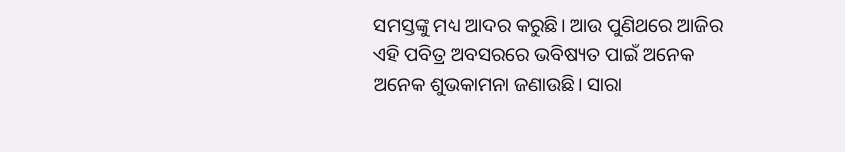ସମସ୍ତଙ୍କୁ ମଧ୍ୟ ଆଦର କରୁଛି। ଆଉ ପୁଣିଥରେ ଆଜିର ଏହି ପବିତ୍ର ଅବସରରେ ଭବିଷ୍ୟତ ପାଇଁ ଅନେକ ଅନେକ ଶୁଭକାମନା ଜଣାଉଛି। ସାରା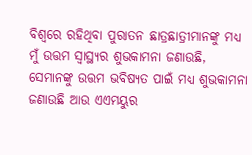ବିଶ୍ୱରେ ରହିଥିବା ପୁରାତନ ଛାତ୍ରଛାତ୍ରୀମାନଙ୍କୁ ମଧ୍ୟ ମୁଁ ଉତ୍ତମ ସ୍ୱାସ୍ଥ୍ୟର ଶୁଭକାମନା ଜଣାଉଛି, ସେମାନଙ୍କୁ ଉତ୍ତମ ଭବିଷ୍ୟତ ପାଇଁ ମଧ୍ୟ ଶୁଭକାମନା ଜଣାଉଛି ଆଉ ଏଏମୟୁର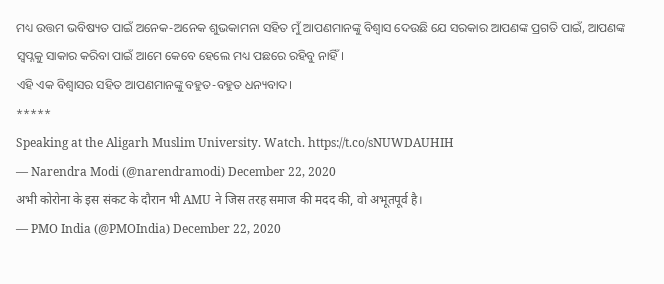ମଧ୍ୟ ଉତ୍ତମ ଭବିଷ୍ୟତ ପାଇଁ ଅନେକ-ଅନେକ ଶୁଭକାମନା ସହିତ ମୁଁ ଆପଣମାନଙ୍କୁ ବିଶ୍ୱାସ ଦେଉଛି ଯେ ସରକାର ଆପଣଙ୍କ ପ୍ରଗତି ପାଇଁ, ଆପଣଙ୍କ ସ୍ୱପ୍ନକୁ ସାକାର କରିବା ପାଇଁ ଆମେ କେବେ ହେଲେ ମଧ୍ୟ ପଛରେ ରହିବୁ ନାହିଁ।
ଏହି ଏକ ବିଶ୍ୱାସର ସହିତ ଆପଣମାନଙ୍କୁ ବହୁତ-ବହୁତ ଧନ୍ୟବାଦ।
*****
Speaking at the Aligarh Muslim University. Watch. https://t.co/sNUWDAUHIH
— Narendra Modi (@narendramodi) December 22, 2020
अभी कोरोना के इस संकट के दौरान भी AMU ने जिस तरह समाज की मदद की, वो अभूतपूर्व है।
— PMO India (@PMOIndia) December 22, 2020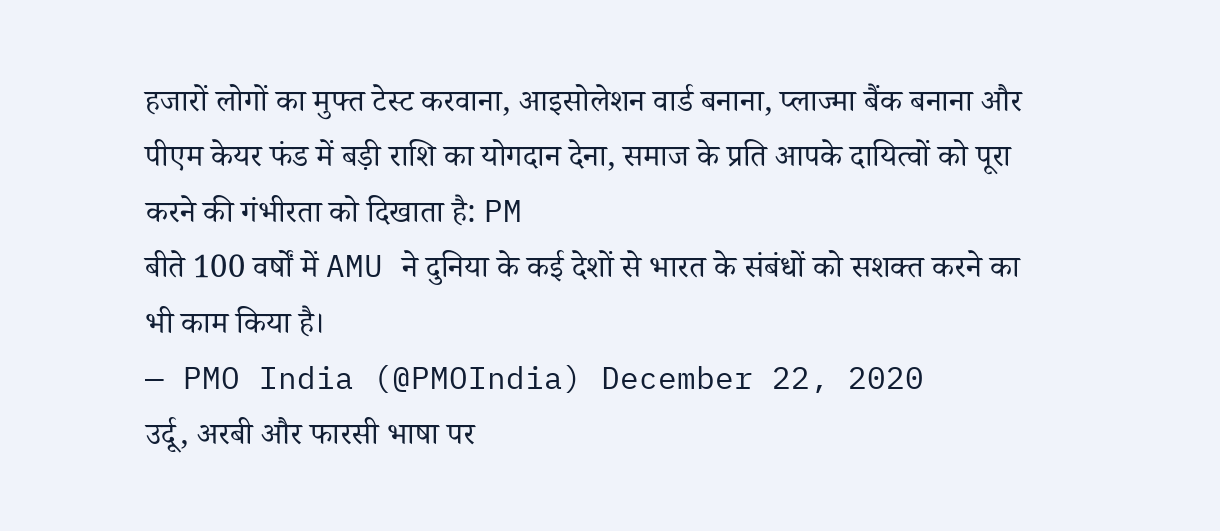हजारों लोगों का मुफ्त टेस्ट करवाना, आइसोलेशन वार्ड बनाना, प्लाज्मा बैंक बनाना और पीएम केयर फंड में बड़ी राशि का योगदान देना, समाज के प्रति आपके दायित्वों को पूरा करने की गंभीरता को दिखाता है: PM
बीते 100 वर्षों में AMU ने दुनिया के कई देशों से भारत के संबंधों को सशक्त करने का भी काम किया है।
— PMO India (@PMOIndia) December 22, 2020
उर्दू, अरबी और फारसी भाषा पर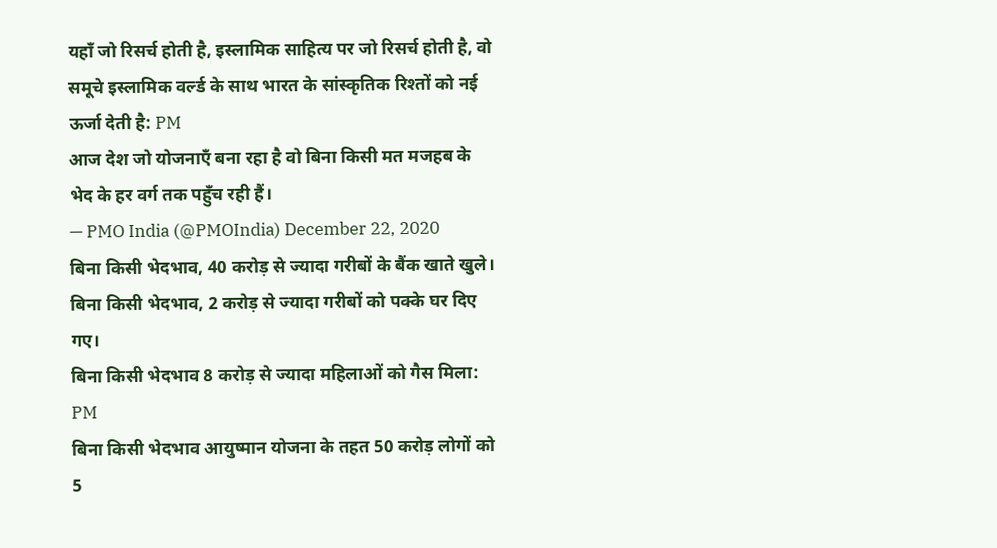यहाँ जो रिसर्च होती है, इस्लामिक साहित्य पर जो रिसर्च होती है, वो समूचे इस्लामिक वर्ल्ड के साथ भारत के सांस्कृतिक रिश्तों को नई ऊर्जा देती है: PM
आज देश जो योजनाएँ बना रहा है वो बिना किसी मत मजहब के भेद के हर वर्ग तक पहुँच रही हैं।
— PMO India (@PMOIndia) December 22, 2020
बिना किसी भेदभाव, 40 करोड़ से ज्यादा गरीबों के बैंक खाते खुले।
बिना किसी भेदभाव, 2 करोड़ से ज्यादा गरीबों को पक्के घर दिए गए।
बिना किसी भेदभाव 8 करोड़ से ज्यादा महिलाओं को गैस मिला: PM
बिना किसी भेदभाव आयुष्मान योजना के तहत 50 करोड़ लोगों को 5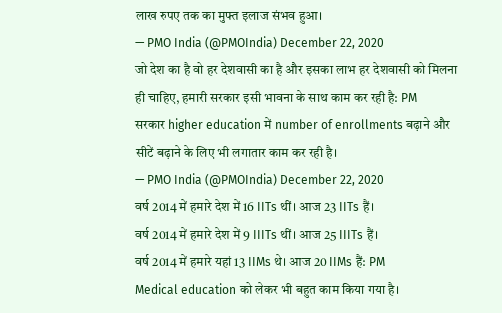लाख रुपए तक का मुफ्त इलाज संभव हुआ।
— PMO India (@PMOIndia) December 22, 2020
जो देश का है वो हर देशवासी का है और इसका लाभ हर देशवासी को मिलना ही चाहिए, हमारी सरकार इसी भावना के साथ काम कर रही है: PM
सरकार higher education में number of enrollments बढ़ाने और सीटें बढ़ाने के लिए भी लगातार काम कर रही है।
— PMO India (@PMOIndia) December 22, 2020
वर्ष 2014 में हमारे देश में 16 IITs थीं। आज 23 IITs हैं।
वर्ष 2014 में हमारे देश में 9 IIITs थीं। आज 25 IIITs हैं।
वर्ष 2014 में हमारे यहां 13 IIMs थे। आज 20 IIMs हैं: PM
Medical education को लेकर भी बहुत काम किया गया है।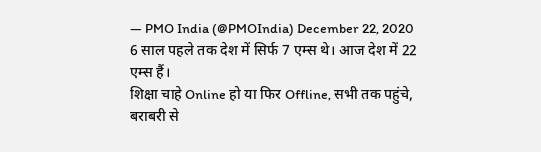— PMO India (@PMOIndia) December 22, 2020
6 साल पहले तक देश में सिर्फ 7 एम्स थे। आज देश में 22 एम्स हैं।
शिक्षा चाहे Online हो या फिर Offline, सभी तक पहुंचे, बराबरी से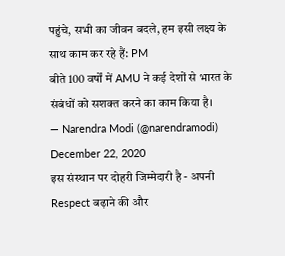पहुंचे, सभी का जीवन बदले, हम इसी लक्ष्य के साथ काम कर रहे हैं: PM
बीते 100 वर्षों में AMU ने कई देशों से भारत के संबंधों को सशक्त करने का काम किया है।
— Narendra Modi (@narendramodi) December 22, 2020
इस संस्थान पर दोहरी जिम्मेदारी है - अपनी Respect बढ़ाने की और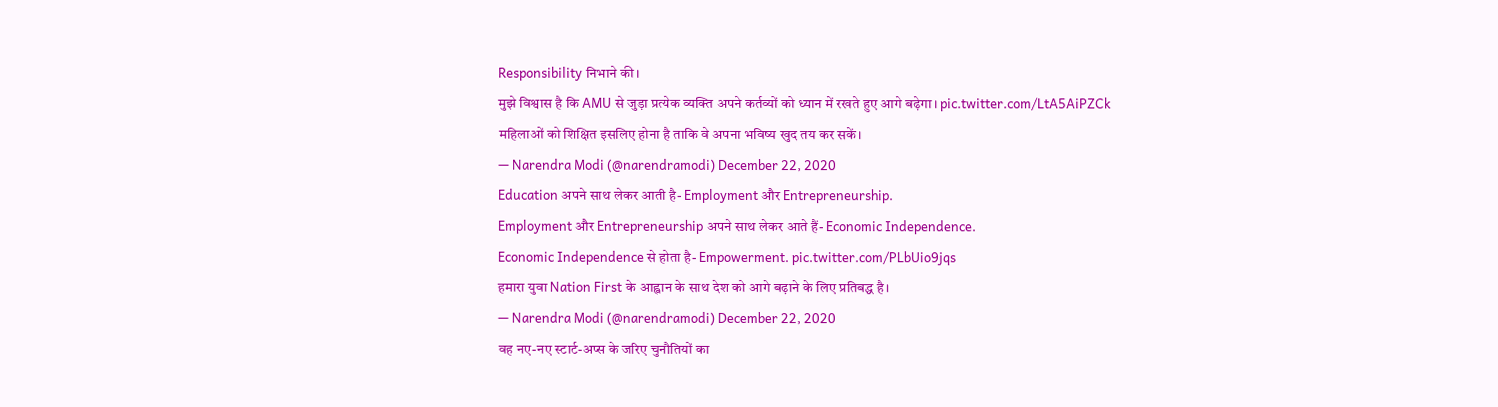Responsibility निभाने की।
मुझे विश्वास है कि AMU से जुड़ा प्रत्येक व्यक्ति अपने कर्तव्यों को ध्यान में रखते हुए आगे बढ़ेगा। pic.twitter.com/LtA5AiPZCk
महिलाओं को शिक्षित इसलिए होना है ताकि वे अपना भविष्य खुद तय कर सकें।
— Narendra Modi (@narendramodi) December 22, 2020
Education अपने साथ लेकर आती है- Employment और Entrepreneurship.
Employment और Entrepreneurship अपने साथ लेकर आते हैं- Economic Independence.
Economic Independence से होता है- Empowerment. pic.twitter.com/PLbUio9jqs
हमारा युवा Nation First के आह्वान के साथ देश को आगे बढ़ाने के लिए प्रतिबद्ध है।
— Narendra Modi (@narendramodi) December 22, 2020
वह नए-नए स्टार्ट-अप्स के जरिए चुनौतियों का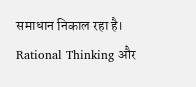समाधान निकाल रहा है।
Rational Thinking और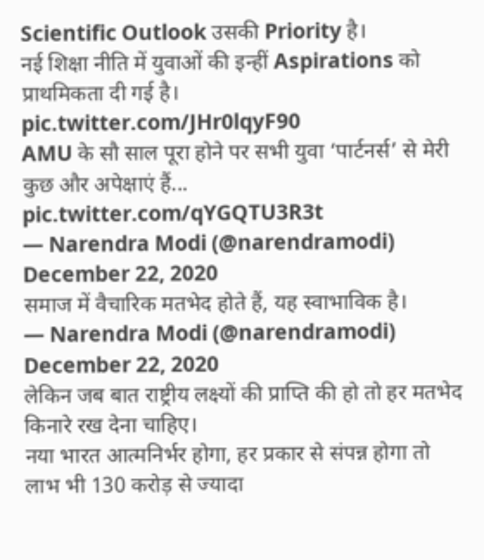Scientific Outlook उसकी Priority है।
नई शिक्षा नीति में युवाओं की इन्हीं Aspirations को प्राथमिकता दी गई है। pic.twitter.com/JHr0lqyF90
AMU के सौ साल पूरा होने पर सभी युवा ‘पार्टनर्स’ से मेरी कुछ और अपेक्षाएं हैं... pic.twitter.com/qYGQTU3R3t
— Narendra Modi (@narendramodi) December 22, 2020
समाज में वैचारिक मतभेद होते हैं, यह स्वाभाविक है।
— Narendra Modi (@narendramodi) December 22, 2020
लेकिन जब बात राष्ट्रीय लक्ष्यों की प्राप्ति की हो तो हर मतभेद किनारे रख देना चाहिए।
नया भारत आत्मनिर्भर होगा, हर प्रकार से संपन्न होगा तो लाभ भी 130 करोड़ से ज्यादा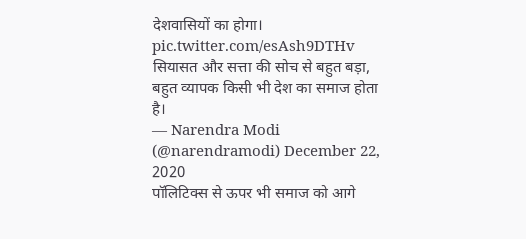देशवासियों का होगा। pic.twitter.com/esAsh9DTHv
सियासत और सत्ता की सोच से बहुत बड़ा, बहुत व्यापक किसी भी देश का समाज होता है।
— Narendra Modi (@narendramodi) December 22, 2020
पॉलिटिक्स से ऊपर भी समाज को आगे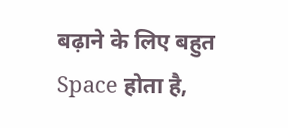बढ़ाने के लिए बहुत Space होता है,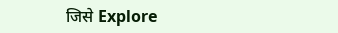जिसे Explore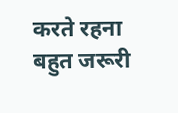करते रहना बहुत जरूरी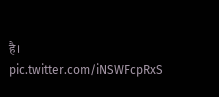है। pic.twitter.com/iNSWFcpRxS